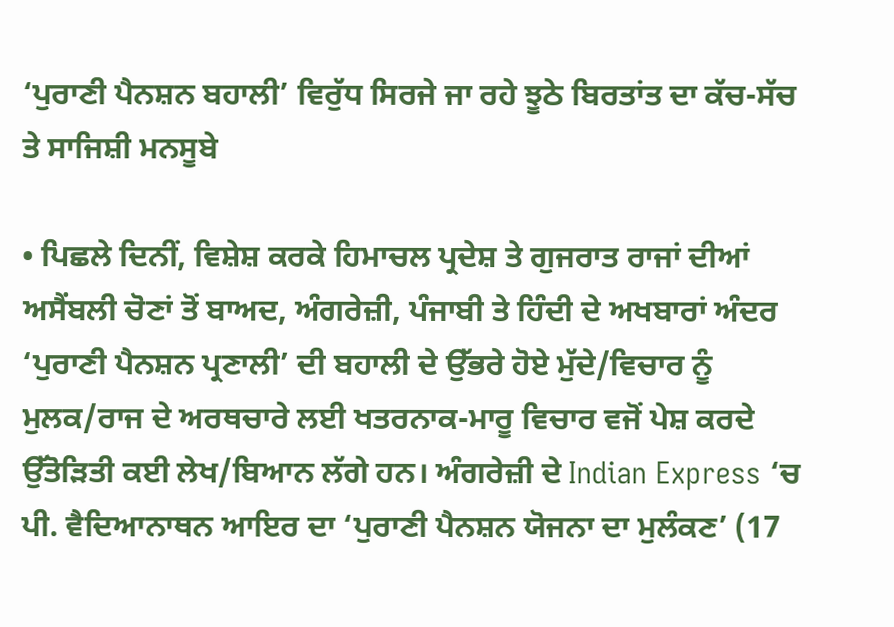‘ਪੁਰਾਣੀ ਪੈਨਸ਼ਨ ਬਹਾਲੀ’ ਵਿਰੁੱਧ ਸਿਰਜੇ ਜਾ ਰਹੇ ਝੂਠੇ ਬਿਰਤਾਂਤ ਦਾ ਕੱਚ-ਸੱਚ ਤੇ ਸਾਜਿਸ਼ੀ ਮਨਸੂਬੇ

• ਪਿਛਲੇ ਦਿਨੀਂ, ਵਿਸ਼ੇਸ਼ ਕਰਕੇ ਹਿਮਾਚਲ ਪ੍ਰਦੇਸ਼ ਤੇ ਗੁਜਰਾਤ ਰਾਜਾਂ ਦੀਆਂ ਅਸੈਂਬਲੀ ਚੋਣਾਂ ਤੋਂ ਬਾਅਦ, ਅੰਗਰੇਜ਼ੀ, ਪੰਜਾਬੀ ਤੇ ਹਿੰਦੀ ਦੇ ਅਖਬਾਰਾਂ ਅੰਦਰ ‘ਪੁਰਾਣੀ ਪੈਨਸ਼ਨ ਪ੍ਰਣਾਲੀ’ ਦੀ ਬਹਾਲੀ ਦੇ ਉੱਭਰੇ ਹੋਏ ਮੁੱਦੇ/ਵਿਚਾਰ ਨੂੰ ਮੁਲਕ/ਰਾਜ ਦੇ ਅਰਥਚਾਰੇ ਲਈ ਖਤਰਨਾਕ-ਮਾਰੂ ਵਿਚਾਰ ਵਜੋਂ ਪੇਸ਼ ਕਰਦੇ ਉੱਤੋੜਿਤੀ ਕਈ ਲੇਖ/ਬਿਆਨ ਲੱਗੇ ਹਨ। ਅੰਗਰੇਜ਼ੀ ਦੇ Indian Express ‘ਚ ਪੀ. ਵੈਦਿਆਨਾਥਨ ਆਇਰ ਦਾ ‘ਪੁਰਾਣੀ ਪੈਨਸ਼ਨ ਯੋਜਨਾ ਦਾ ਮੁਲੰਕਣ’ (17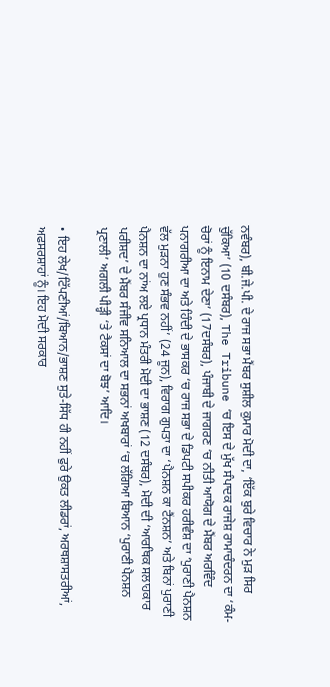ਨਵੰਬਰ), ਬੀ.ਜੇ.ਪੀ. ਦੇ ਰਾਜ ਸਭਾ ਮੈਂਬਰ ਸੁਸ਼ੀਲ ਕੁਮਾਰ ਮੋਦੀ ਦਾ, ‘ਇੱਕ ਬੁਰੇ ਵਿਚਾਰ ਨੇ ਮੁੜ ਸਿਰ ਚੁੱਕਿਆ’ (10 ਦਸੰਬਰ), The Tribune ‘ਚ ਇਸ ਦੇ ਮੁੱਖ ਸੰਪਾਦਕ ਰਾਜੇਸ਼ ਰਾਮਾਚੰਦਰਨ ਦਾ ‘ਕੰਮ-ਚੋਰਾਂ ਨੂੰ ਇਨਾਮ ਦੇਣਾ’ (17ਦਸੰਬਰ), ਪੰਜਾਬੀ ਦੇ ਜਾਗਰਣ ‘ਚ ਨੀਤੀ ਆਯੋਗ ਦੇ ਮੈਂਬਰ ਅਰਵਿੰਦ ਪਨਾਗਰੀਆ ਦਾ ਅਤੇ ਹਿੰਦੀ ਦੇ ਭਾਸਕਰ ‘ਚ ਰਾਜ ਸਭਾ ਦੇ ਡਿਪਟੀ ਸਪੀਕਰ ਹਰੀਵੰਸ਼ ਦਾ ‘ਪੁਰਾਣੀ ਪੈਨਸ਼ਨ ਵੱਲ ਮੁੜਨਾ ਹੁਣ ਸੰਭਵ ਨਹੀਂ’ (24 ਜੂਨ), ਵਿਰਾਗ ਗੁਪਤਾ ਦਾ ‘ਪੈਨਸ਼ਨ ਕਾ ਟੈਂਨਸ਼ਨ’ ਅਤੇ ਬਿਨਾਂ ਪੁਰਾਣੀ ਪੈਨਸ਼ਨ ਦਾ ਨਾਂਅ ਲਏ ਪ੍ਰਧਾਨ ਮੰਤਰੀ ਮੋਦੀ ਦਾ ਭਾਸ਼ਣ (12 ਦਸੰਬਰ), ਮੋਦੀ ਦੀ ‘ਆਰਥਿਕ ਸਲਾਹਕਾਰ ਪਰੀਸ਼ਦ’ ਦੇ ਮੈਂਬਰ ਸੰਜੀਵ ਸਨਿਆਲ ਦਾ ਸਭਨਾਂ ਅਖਬਾਰਾਂ ‘ਚ ਲੱਗਿਆ ਬਿਆਨ ‘ਪੁਰਾਣੀ ਪੈਨਸ਼ਨ ਪ੍ਰਣਾਲੀ’ ਅਗਲੀ ਪੀੜ੍ਹੀ ‘ਤੇ ਟੈਕਸਾਂ ਦਾ ਬੋਝ’ ਆਦਿ।

• ਇਹ ਲੇਖ/ਟਿੱਪਣੀਆਂ/ਬਿਆਨ/ਭਾਸ਼ਣ ਸੁਤੇ-ਸਿੱਧ ਹੀ ਨਹੀਂ ਫੁਰੇ ਉਕਤ ਲੀਡਰਾਂ, ਅਰਥਸ਼ਾਸਤਰੀਆਂ, ਅਫਸਰਸ਼ਾਹਾਂ ਨੂੰ। ਇਹ ਮੋਦੀ ਸਰਕਾਰ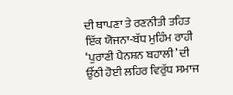ਦੀ ਥਾਪਣਾ ਤੇ ਰਣਨੀਤੀ ਤਹਿਤ ਇੱਕ ਯੋਜਨਾ-ਬੱਧ ਮੁਹਿੰਮ ਰਾਹੀ ‘ਪੁਰਾਣੀ ਪੈਨਸ਼ਨ ਬਹਾਲੀ’ ਦੀ ਉੱਠੀ ਹੋਈ ਲਹਿਰ ਵਿਰੁੱਧ ਸਮਾਜ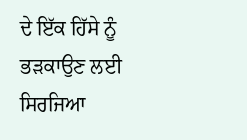ਦੇ ਇੱਕ ਹਿੱਸੇ ਨੂੰ ਭੜਕਾਉਣ ਲਈ ਸਿਰਜਿਆ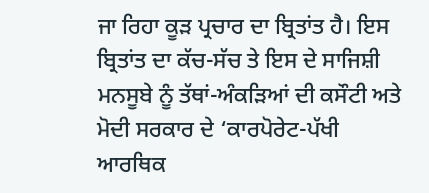ਜਾ ਰਿਹਾ ਕੂੜ ਪ੍ਰਚਾਰ ਦਾ ਬ੍ਰਿਤਾਂਤ ਹੈ। ਇਸ ਬ੍ਰਿਤਾਂਤ ਦਾ ਕੱਚ-ਸੱਚ ਤੇ ਇਸ ਦੇ ਸਾਜਿਸ਼ੀ ਮਨਸੂਬੇ ਨੂੰ ਤੱਥਾਂ-ਅੰਕੜਿਆਂ ਦੀ ਕਸੌਟੀ ਅਤੇ ਮੋਦੀ ਸਰਕਾਰ ਦੇ ‘ਕਾਰਪੋਰੇਟ-ਪੱਖੀ ਆਰਥਿਕ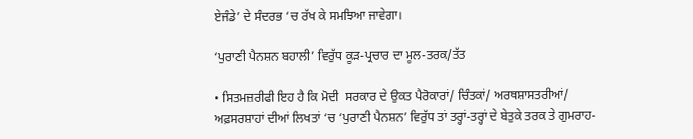ਏਜੰਡੇ’ ਦੇ ਸੰਦਰਭ ‘ਚ ਰੱਖ ਕੇ ਸਮਝਿਆ ਜਾਵੇਗਾ।

‘ਪੁਰਾਣੀ ਪੈਨਸ਼ਨ ਬਹਾਲੀ’ ਵਿਰੁੱਧ ਕੂੜ-ਪ੍ਰਚਾਰ ਦਾ ਮੂਲ-ਤਰਕ/ਤੱਤ

• ਸਿਤਮਜ਼ਰੀਫੀ ਇਹ ਹੈ ਕਿ ਮੋਦੀ  ਸਰਕਾਰ ਦੇ ਉਕਤ ਪੈਰੋਕਾਰਾਂ/ ਚਿੰਤਕਾਂ/ ਅਰਥਸ਼ਾਸਤਰੀਆਂ/ ਅਫ਼ਸਰਸ਼ਾਹਾਂ ਦੀਆਂ ਲਿਖਤਾਂ ‘ਚ ‘ਪੁਰਾਣੀ ਪੈਨਸ਼ਨ’ ਵਿਰੁੱਧ ਤਾਂ ਤਰ੍ਹਾਂ-ਤਰ੍ਹਾਂ ਦੇ ਬੇਤੁਕੇ ਤਰਕ ਤੇ ਗੁਮਰਾਹ-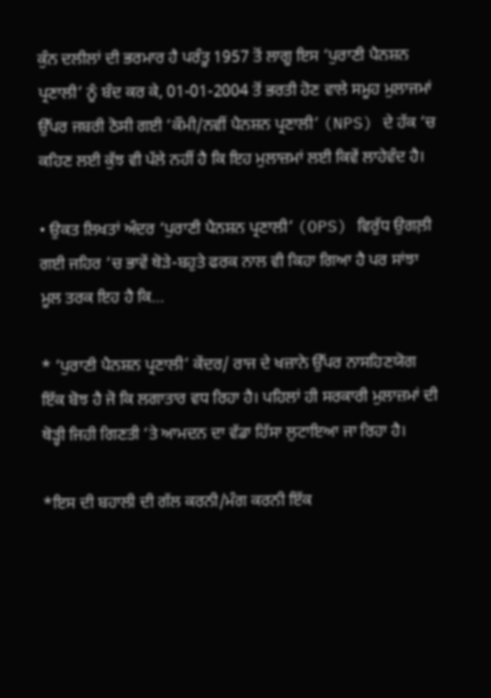ਕੁੰਨ ਦਲੀਲਾਂ ਦੀ ਭਰਮਾਰ ਹੈ ਪਰੰਤੂ 1957 ਤੋਂ ਲਾਗੂ ਇਸ ‘ਪੁਰਾਣੀ ਪੈਨਸ਼ਨ ਪ੍ਰਣਾਲੀ’ ਨੂੰ ਬੰਦ ਕਰ ਕੇ, 01-01-2004 ਤੋਂ ਭਰਤੀ ਹੋਣ ਵਾਲੇ ਸਮੂਹ ਮੁਲਾਜਮਾਂ ਉੱਪਰ ਜਬਰੀ ਠੋਸੀ ਗਈ ‘ਕੌਮੀ/ਨਵੀਂ ਪੈਨਸ਼ਨ ਪ੍ਰਣਾਲੀ’ (NPS) ਦੇ ਹੱਕ ‘ਚ ਕਹਿਣ ਲਈ ਕੁੱਝ ਵੀ ਪੱਲੇ ਨਹੀਂ ਹੈ ਕਿ ਇਹ ਮੁਲਾਜ਼ਮਾਂ ਲਈ ਕਿਵੇਂ ਲਾਹੇਵੰਦ ਹੈ।

• ਉਕਤ ਲਿਖਤਾਂ ਅੰਦਰ ‘ਪੁਰਾਣੀ ਪੈਨਸ਼ਨ ਪ੍ਰਣਾਲੀ’ (OPS) ਵਿਰੁੱਧ ਉਗਲ਼ੀ ਗਈ ਜਹਿਰ ‘ਚ ਭਾਵੇਂ ਥੋੜੇ-ਬਹੁਤੇ ਫਰਕ ਨਾਲ ਵੀ ਕਿਹਾ ਗਿਆ ਹੈ ਪਰ ਸਾਂਝਾ ਮੂਲ ਤਰਕ ਇਹ ਹੈ ਕਿ…

* ‘ਪੁਰਾਣੀ ਪੈਨਸ਼ਨ ਪ੍ਰਣਾਲੀ’ ਕੇਂਦਰ/ ਰਾਜ ਦੇ ਖਜ਼ਾਨੇ ਉੱਪਰ ਨਾਸਹਿਣਯੋਗ ਇੱਕ ਬੋਝ ਹੈ ਜੋ ਕਿ ਲਗਾਤਾਰ ਵਧ ਰਿਹਾ ਹੈ। ਪਹਿਲਾਂ ਹੀ ਸਰਕਾਰੀ ਮੁਲਾਜ਼ਮਾਂ ਦੀ ਥੋੜ੍ਹੀ ਜਿਹੀ ਗਿਣਤੀ ‘ਤੇ ਆਮਦਨ ਦਾ ਵੱਡਾ ਹਿੱਸਾ ਲੁਟਾਇਆ ਜਾ ਰਿਹਾ ਹੈ।

*ਇਸ ਦੀ ਬਹਾਲੀ ਦੀ ਗੱਲ ਕਰਨੀ/ਮੰਗ ਕਰਨੀ ਇੱਕ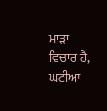ਮਾੜਾ ਵਿਚਾਰ ਹੈ, ਘਟੀਆ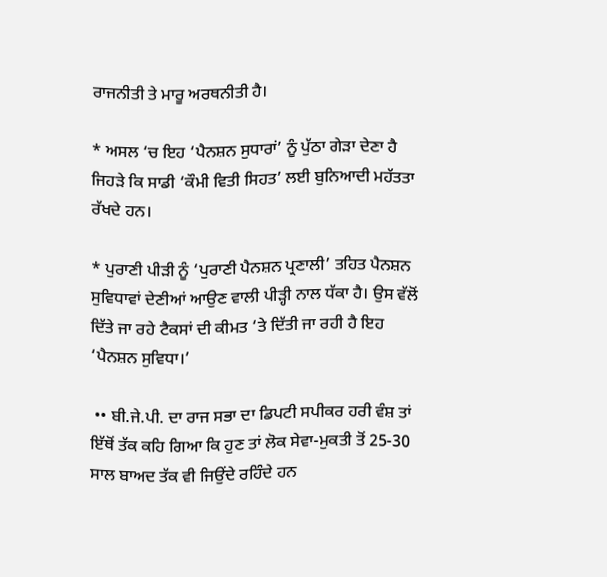ਰਾਜਨੀਤੀ ਤੇ ਮਾਰੂ ਅਰਥਨੀਤੀ ਹੈ।

* ਅਸਲ ‘ਚ ਇਹ ‘ਪੈਨਸ਼ਨ ਸੁਧਾਰਾਂ’ ਨੂੰ ਪੁੱਠਾ ਗੇੜਾ ਦੇਣਾ ਹੈ ਜਿਹੜੇ ਕਿ ਸਾਡੀ ‘ਕੌਮੀ ਵਿਤੀ ਸਿਹਤ’ ਲਈ ਬੁਨਿਆਦੀ ਮਹੱਤਤਾ ਰੱਖਦੇ ਹਨ।

* ਪੁਰਾਣੀ ਪੀੜੀ ਨੂੰ ‘ਪੁਰਾਣੀ ਪੈਨਸ਼ਨ ਪ੍ਰਣਾਲੀ’ ਤਹਿਤ ਪੈਨਸ਼ਨ ਸੁਵਿਧਾਵਾਂ ਦੇਣੀਆਂ ਆਉਣ ਵਾਲੀ ਪੀੜ੍ਹੀ ਨਾਲ ਧੱਕਾ ਹੈ। ਉਸ ਵੱਲੋਂ ਦਿੱਤੇ ਜਾ ਰਹੇ ਟੈਕਸਾਂ ਦੀ ਕੀਮਤ ‘ਤੇ ਦਿੱਤੀ ਜਾ ਰਹੀ ਹੈ ਇਹ ‘ਪੈਨਸ਼ਨ ਸੁਵਿਧਾ।’

 •• ਬੀ.ਜੇ.ਪੀ. ਦਾ ਰਾਜ ਸਭਾ ਦਾ ਡਿਪਟੀ ਸਪੀਕਰ ਹਰੀ ਵੰਸ਼ ਤਾਂ ਇੱਥੋਂ ਤੱਕ ਕਹਿ ਗਿਆ ਕਿ ਹੁਣ ਤਾਂ ਲੋਕ ਸੇਵਾ-ਮੁਕਤੀ ਤੋਂ 25-30 ਸਾਲ ਬਾਅਦ ਤੱਕ ਵੀ ਜਿਉਂਦੇ ਰਹਿੰਦੇ ਹਨ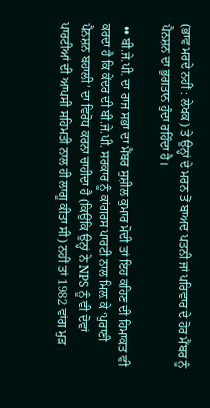(ਭਾਵ ਮਰਦੇ ਨਹੀਂ : ਲੇਖਕ) ਤੇ ਉਨ੍ਹਾਂ ਦੇ ਮਰਨ ਤੋਂ ਬਾਅਦ ਪਤਨੀ ਜਾਂ ਪਰਿਵਾਰ ਦੇ ਹੋਰ ਮੈਂਬਰ ਨੂੰ ਪੈਨਸ਼ਨ ਦਾ ਭੁਗਤਾਨ ਹੁੰਦਾ ਰਹਿੰਦਾ ਹੈ।

 •• ਬੀ.ਜੇ.ਪੀ. ਦਾ ਰਾਜ ਸਭਾ ਦਾ ਮੈਂਬਰ ਸੁਸ਼ੀਲ ਕੁਮਾਰ ਮੋਦੀ ਤਾਂ ਇਹ ਕਹਿਣ ਦੀ ਹਿਮਾਕਤ ਵੀ ਕਰਦਾ ਹੈ ਕਿ ਕੇਂਦਰ ਦੀ ਬੀ.ਜੇ.ਪੀ. ਸਰਕਾਰ ਨੂੰ ਕਾਂਗਰਸ ਪਾਰਟੀ ਨਾਲ ਮਿਲ਼ ਕੇ ‘ਪੁਰਾਣੀ ਪੈਨਸ਼ਨ ਬਹਾਲੀ’ ਦਾ ਵਿਰੋਧ ਕਰਨਾ ਚਾਹੀਦਾ ਹੈ (ਕਿਉਂਕਿ ਉਨ੍ਹਾਂ ਨੇ NPS ਨੂੰ ਵੀ ਦੋਵਾਂ ਪਾਰਟੀਆਂ ਦੀ ਆਪਸੀ ਸਹਿਮਤੀ ਨਾਲ ਹੀ ਲਾਗੂ ਕੀਤਾ ਸੀ) ਨਹੀਂ ਤਾਂ 1982 ਵਾਂਗ ਮੁੜ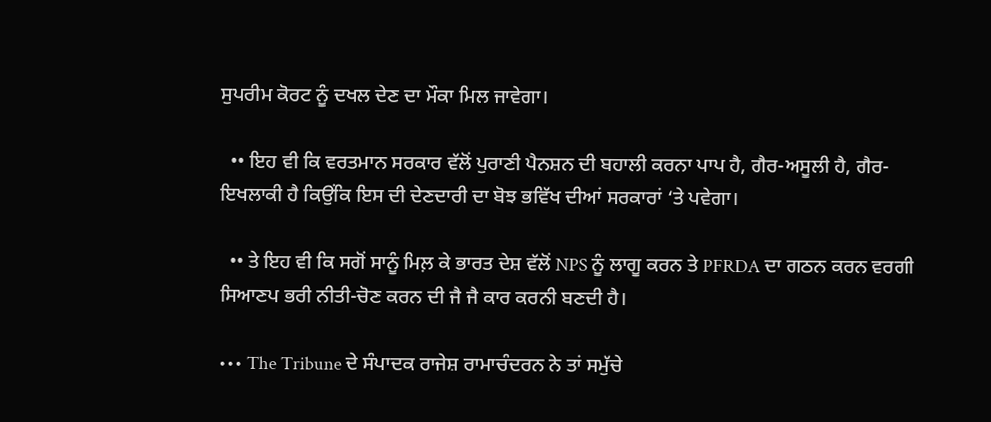ਸੁਪਰੀਮ ਕੋਰਟ ਨੂੰ ਦਖਲ ਦੇਣ ਦਾ ਮੌਕਾ ਮਿਲ ਜਾਵੇਗਾ।

  •• ਇਹ ਵੀ ਕਿ ਵਰਤਮਾਨ ਸਰਕਾਰ ਵੱਲੋਂ ਪੁਰਾਣੀ ਪੈਨਸ਼ਨ ਦੀ ਬਹਾਲੀ ਕਰਨਾ ਪਾਪ ਹੈ, ਗੈਰ-ਅਸੂਲੀ ਹੈ, ਗੈਰ-ਇਖਲਾਕੀ ਹੈ ਕਿਉਂਕਿ ਇਸ ਦੀ ਦੇਣਦਾਰੀ ਦਾ ਬੋਝ ਭਵਿੱਖ ਦੀਆਂ ਸਰਕਾਰਾਂ ‘ਤੇ ਪਵੇਗਾ।

  •• ਤੇ ਇਹ ਵੀ ਕਿ ਸਗੋਂ ਸਾਨੂੰ ਮਿਲ਼ ਕੇ ਭਾਰਤ ਦੇਸ਼ ਵੱਲੋਂ NPS ਨੂੰ ਲਾਗੂ ਕਰਨ ਤੇ PFRDA ਦਾ ਗਠਨ ਕਰਨ ਵਰਗੀ ਸਿਆਣਪ ਭਰੀ ਨੀਤੀ-ਚੋਣ ਕਰਨ ਦੀ ਜੈ ਜੈ ਕਾਰ ਕਰਨੀ ਬਣਦੀ ਹੈ।

••• The Tribune ਦੇ ਸੰਪਾਦਕ ਰਾਜੇਸ਼ ਰਾਮਾਚੰਦਰਨ ਨੇ ਤਾਂ ਸਮੁੱਚੇ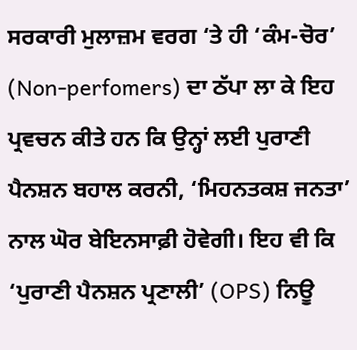ਸਰਕਾਰੀ ਮੁਲਾਜ਼ਮ ਵਰਗ ‘ਤੇ ਹੀ ‘ਕੰਮ-ਚੋਰ’ (Non-perfomers) ਦਾ ਠੱਪਾ ਲਾ ਕੇ ਇਹ ਪ੍ਰਵਚਨ ਕੀਤੇ ਹਨ ਕਿ ਉਨ੍ਹਾਂ ਲਈ ਪੁਰਾਣੀ ਪੈਨਸ਼ਨ ਬਹਾਲ ਕਰਨੀ, ‘ਮਿਹਨਤਕਸ਼ ਜਨਤਾ’ ਨਾਲ ਘੋਰ ਬੇਇਨਸਾਫ਼ੀ ਹੋਵੇਗੀ। ਇਹ ਵੀ ਕਿ ‘ਪੁਰਾਣੀ ਪੈਨਸ਼ਨ ਪ੍ਰਣਾਲੀ’ (OPS) ਨਿਊ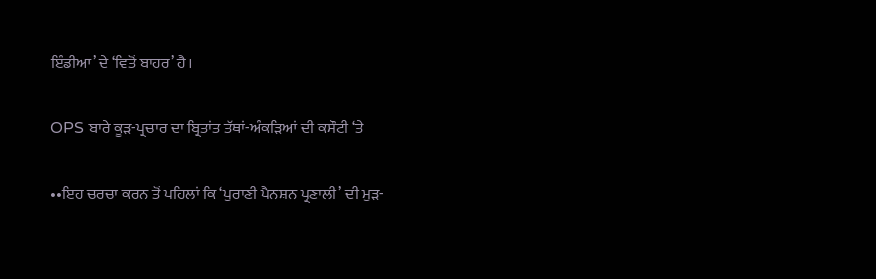ਇੰਡੀਆ’ ਦੇ ‘ਵਿਤੋਂ ਬਾਹਰ’ ਹੈ।

OPS ਬਾਰੇ ਕੂੜ-ਪ੍ਰਚਾਰ ਦਾ ਬ੍ਰਿਤਾਂਤ ਤੱਥਾਂ-ਅੰਕੜਿਆਂ ਦੀ ਕਸੌਟੀ ‘ਤੇ

••ਇਹ ਚਰਚਾ ਕਰਨ ਤੋਂ ਪਹਿਲਾਂ ਕਿ ‘ਪੁਰਾਣੀ ਪੈਨਸ਼ਨ ਪ੍ਰਣਾਲੀ’ ਦੀ ਮੁੜ-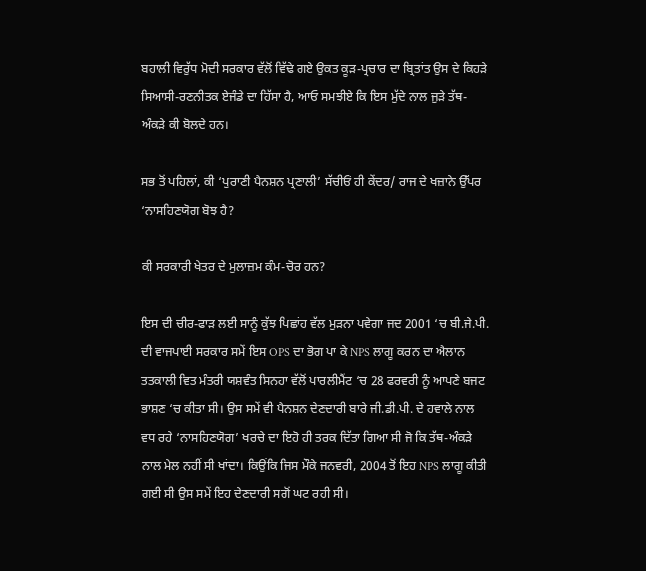ਬਹਾਲੀ ਵਿਰੁੱਧ ਮੋਦੀ ਸਰਕਾਰ ਵੱਲੋਂ ਵਿੱਢੇ ਗਏ ਉਕਤ ਕੂੜ-ਪ੍ਰਚਾਰ ਦਾ ਬ੍ਰਿਤਾਂਤ ਉਸ ਦੇ ਕਿਹੜੇ ਸਿਆਸੀ-ਰਣਨੀਤਕ ਏਜੰਡੇ ਦਾ ਹਿੱਸਾ ਹੈ, ਆਓ ਸਮਝੀਏ ਕਿ ਇਸ ਮੁੱਦੇ ਨਾਲ ਜੁੜੇ ਤੱਥ-ਅੰਕੜੇ ਕੀ ਬੋਲਦੇ ਹਨ।

ਸਭ ਤੋਂ ਪਹਿਲਾਂ, ਕੀ ‘ਪੁਰਾਣੀ ਪੈਨਸ਼ਨ ਪ੍ਰਣਾਲੀ’ ਸੱਚੀਓਂ ਹੀ ਕੇਂਦਰ/ ਰਾਜ ਦੇ ਖਜ਼ਾਨੇ ਉੱਪਰ ‘ਨਾਸਹਿਣਯੋਗ ਬੋਝ ਹੈ?

ਕੀ ਸਰਕਾਰੀ ਖੇਤਰ ਦੇ ਮੁਲਾਜ਼ਮ ਕੰਮ-ਚੋਰ ਹਨ?

ਇਸ ਦੀ ਚੀਰ-ਫਾੜ ਲਈ ਸਾਨੂੰ ਕੁੱਝ ਪਿਛਾਂਹ ਵੱਲ ਮੁੜਨਾ ਪਵੇਗਾ ਜਦ 2001 ‘ਚ ਬੀ.ਜੇ.ਪੀ. ਦੀ ਵਾਜਪਾਈ ਸਰਕਾਰ ਸਮੇਂ ਇਸ OPS ਦਾ ਭੋਗ ਪਾ ਕੇ NPS ਲਾਗੂ ਕਰਨ ਦਾ ਐਲਾਨ ਤਤਕਾਲੀ ਵਿਤ ਮੰਤਰੀ ਯਸ਼ਵੰਤ ਸਿਨਹਾ ਵੱਲੋਂ ਪਾਰਲੀਮੈਂਟ ‘ਚ 28 ਫਰਵਰੀ ਨੂੰ ਆਪਣੇ ਬਜਟ ਭਾਸ਼ਣ ‘ਚ ਕੀਤਾ ਸੀ। ਉਸ ਸਮੇਂ ਵੀ ਪੈਨਸ਼ਨ ਦੇਣਦਾਰੀ ਬਾਰੇ ਜੀ.ਡੀ.ਪੀ. ਦੇ ਹਵਾਲੇ ਨਾਲ ਵਧ ਰਹੇ ‘ਨਾਸਹਿਣਯੋਗ’ ਖਰਚੇ ਦਾ ਇਹੋ ਹੀ ਤਰਕ ਦਿੱਤਾ ਗਿਆ ਸੀ ਜੋ ਕਿ ਤੱਥ-ਅੰਕੜੇ ਨਾਲ ਮੇਲ ਨਹੀਂ ਸੀ ਖਾਂਦਾ। ਕਿਉਂਕਿ ਜਿਸ ਮੌਕੇ ਜਨਵਰੀ, 2004 ਤੋਂ ਇਹ NPS ਲਾਗੂ ਕੀਤੀ ਗਈ ਸੀ ਉਸ ਸਮੇਂ ਇਹ ਦੇਣਦਾਰੀ ਸਗੋਂ ਘਟ ਰਹੀ ਸੀ।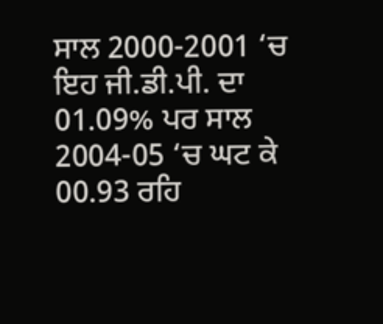ਸਾਲ 2000-2001 ‘ਚ ਇਹ ਜੀ.ਡੀ.ਪੀ. ਦਾ 01.09% ਪਰ ਸਾਲ 2004-05 ‘ਚ ਘਟ ਕੇ 00.93 ਰਹਿ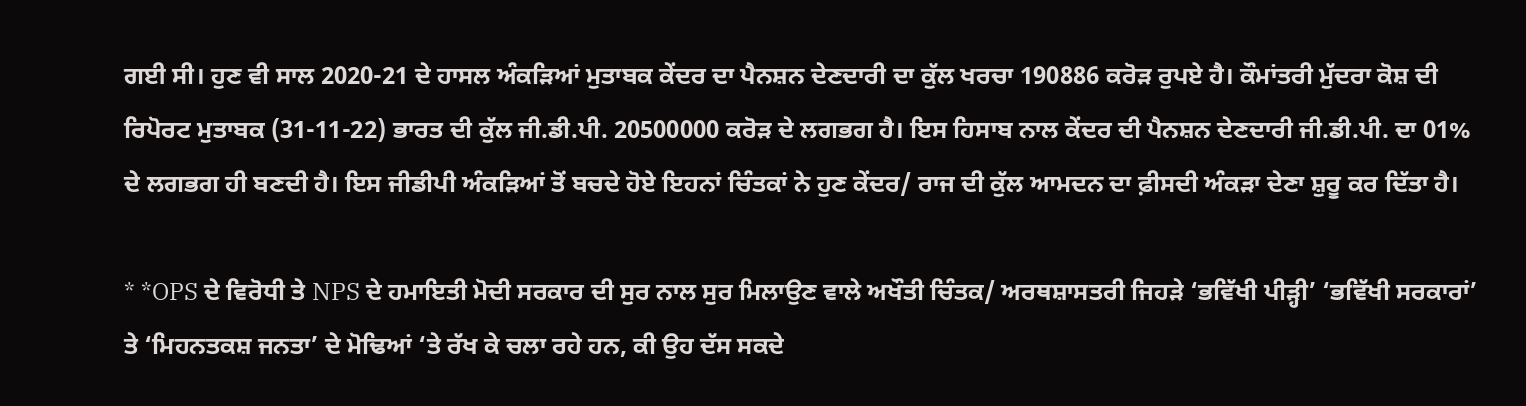ਗਈ ਸੀ। ਹੁਣ ਵੀ ਸਾਲ 2020-21 ਦੇ ਹਾਸਲ ਅੰਕੜਿਆਂ ਮੁਤਾਬਕ ਕੇਂਦਰ ਦਾ ਪੈਨਸ਼ਨ ਦੇਣਦਾਰੀ ਦਾ ਕੁੱਲ ਖਰਚਾ 190886 ਕਰੋੜ ਰੁਪਏ ਹੈ। ਕੌਮਾਂਤਰੀ ਮੁੱਦਰਾ ਕੋਸ਼ ਦੀ ਰਿਪੋਰਟ ਮੁਤਾਬਕ (31-11-22) ਭਾਰਤ ਦੀ ਕੁੱਲ ਜੀ.ਡੀ.ਪੀ. 20500000 ਕਰੋੜ ਦੇ ਲਗਭਗ ਹੈ। ਇਸ ਹਿਸਾਬ ਨਾਲ ਕੇਂਦਰ ਦੀ ਪੈਨਸ਼ਨ ਦੇਣਦਾਰੀ ਜੀ.ਡੀ.ਪੀ. ਦਾ 01% ਦੇ ਲਗਭਗ ਹੀ ਬਣਦੀ ਹੈ। ਇਸ ਜੀਡੀਪੀ ਅੰਕੜਿਆਂ ਤੋਂ ਬਚਦੇ ਹੋਏ ਇਹਨਾਂ ਚਿੰਤਕਾਂ ਨੇ ਹੁਣ ਕੇਂਦਰ/ ਰਾਜ ਦੀ ਕੁੱਲ ਆਮਦਨ ਦਾ ਫ਼ੀਸਦੀ ਅੰਕੜਾ ਦੇਣਾ ਸ਼ੁਰੂ ਕਰ ਦਿੱਤਾ ਹੈ।

* *OPS ਦੇ ਵਿਰੋਧੀ ਤੇ NPS ਦੇ ਹਮਾਇਤੀ ਮੋਦੀ ਸਰਕਾਰ ਦੀ ਸੁਰ ਨਾਲ ਸੁਰ ਮਿਲਾਉਣ ਵਾਲੇ ਅਖੌਤੀ ਚਿੰਤਕ/ ਅਰਥਸ਼ਾਸਤਰੀ ਜਿਹੜੇ ‘ਭਵਿੱਖੀ ਪੀੜ੍ਹੀ’ ‘ਭਵਿੱਖੀ ਸਰਕਾਰਾਂ’ ਤੇ ‘ਮਿਹਨਤਕਸ਼ ਜਨਤਾ’ ਦੇ ਮੋਢਿਆਂ ‘ਤੇ ਰੱਖ ਕੇ ਚਲਾ ਰਹੇ ਹਨ, ਕੀ ਉਹ ਦੱਸ ਸਕਦੇ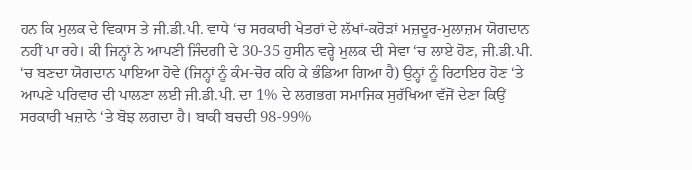ਹਨ ਕਿ ਮੁਲਕ ਦੇ ਵਿਕਾਸ ਤੇ ਜੀ.ਡੀ.ਪੀ. ਵਾਧੇ ‘ਚ ਸਰਕਾਰੀ ਖੇਤਰਾਂ ਦੇ ਲੱਖਾਂ-ਕਰੋੜਾਂ ਮਜ਼ਦੂਰ-ਮੁਲਾਜ਼ਮ ਯੋਗਦਾਨ ਨਹੀਂ ਪਾ ਰਹੇ। ਕੀ ਜਿਨ੍ਹਾਂ ਨੇ ਆਪਣੀ ਜਿੰਦਗੀ ਦੇ 30-35 ਹੁਸੀਨ ਵਰ੍ਹੇ ਮੁਲਕ ਦੀ ਸੇਵਾ ‘ਚ ਲਾਏ ਹੋਣ, ਜੀ.ਡੀ.ਪੀ. ‘ਚ ਬਣਦਾ ਯੋਗਦਾਨ ਪਾਇਆ ਹੋਵੇ (ਜਿਨ੍ਹਾਂ ਨੂੰ ਕੰਮ-ਚੋਰ ਕਹਿ ਕੇ ਭੰਡਿਆ ਗਿਆ ਹੈ) ਉਨ੍ਹਾਂ ਨੂੰ ਰਿਟਾਇਰ ਹੋਣ ‘ਤੇ ਆਪਣੇ ਪਰਿਵਾਰ ਦੀ ਪਾਲਣਾ ਲਈ ਜੀ.ਡੀ.ਪੀ. ਦਾ 1% ਦੇ ਲਗਭਗ ਸਮਾਜਿਕ ਸੁਰੱਖਿਆ ਵੱਜੋਂ ਦੇਣਾ ਕਿਉਂ ਸਰਕਾਰੀ ਖਜ਼ਾਨੇ ‘ਤੇ ਬੋਝ ਲਗਦਾ ਹੈ। ਬਾਕੀ ਬਚਦੀ 98-99%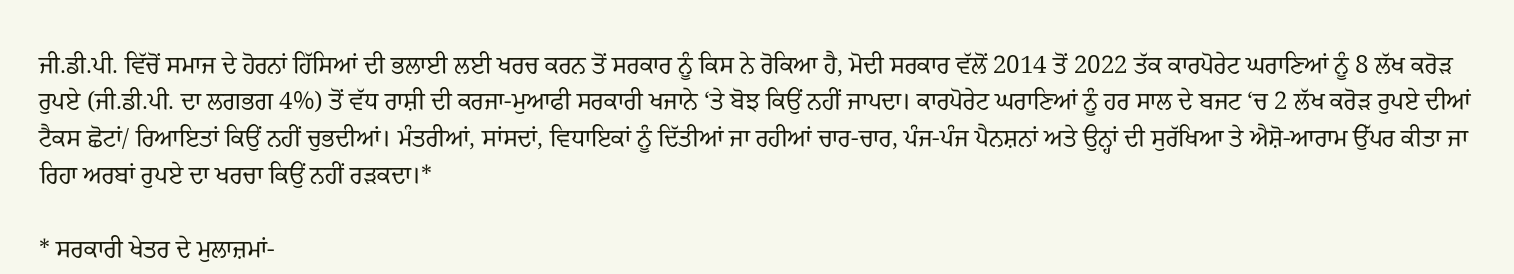ਜੀ.ਡੀ.ਪੀ. ਵਿੱਚੋਂ ਸਮਾਜ ਦੇ ਹੋਰਨਾਂ ਹਿੱਸਿਆਂ ਦੀ ਭਲਾਈ ਲਈ ਖਰਚ ਕਰਨ ਤੋਂ ਸਰਕਾਰ ਨੂੰ ਕਿਸ ਨੇ ਰੋਕਿਆ ਹੈ, ਮੋਦੀ ਸਰਕਾਰ ਵੱਲੋਂ 2014 ਤੋਂ 2022 ਤੱਕ ਕਾਰਪੋਰੇਟ ਘਰਾਣਿਆਂ ਨੂੰ 8 ਲੱਖ ਕਰੋੜ ਰੁਪਏ (ਜੀ.ਡੀ.ਪੀ. ਦਾ ਲਗਭਗ 4%) ਤੋਂ ਵੱਧ ਰਾਸ਼ੀ ਦੀ ਕਰਜਾ-ਮੁਆਫੀ ਸਰਕਾਰੀ ਖਜਾਨੇ ‘ਤੇ ਬੋਝ ਕਿਉਂ ਨਹੀਂ ਜਾਪਦਾ। ਕਾਰਪੋਰੇਟ ਘਰਾਣਿਆਂ ਨੂੰ ਹਰ ਸਾਲ ਦੇ ਬਜਟ ‘ਚ 2 ਲੱਖ ਕਰੋੜ ਰੁਪਏ ਦੀਆਂ ਟੈਕਸ ਛੋਟਾਂ/ ਰਿਆਇਤਾਂ ਕਿਉਂ ਨਹੀਂ ਚੁਭਦੀਆਂ। ਮੰਤਰੀਆਂ, ਸਾਂਸਦਾਂ, ਵਿਧਾਇਕਾਂ ਨੂੰ ਦਿੱਤੀਆਂ ਜਾ ਰਹੀਆਂ ਚਾਰ-ਚਾਰ, ਪੰਜ-ਪੰਜ ਪੈਨਸ਼ਨਾਂ ਅਤੇ ਉਨ੍ਹਾਂ ਦੀ ਸੁਰੱਖਿਆ ਤੇ ਐਸ਼ੋ-ਆਰਾਮ ਉੱਪਰ ਕੀਤਾ ਜਾ ਰਿਹਾ ਅਰਬਾਂ ਰੁਪਏ ਦਾ ਖਰਚਾ ਕਿਉਂ ਨਹੀਂ ਰੜਕਦਾ।*

* ਸਰਕਾਰੀ ਖੇਤਰ ਦੇ ਮੁਲਾਜ਼ਮਾਂ-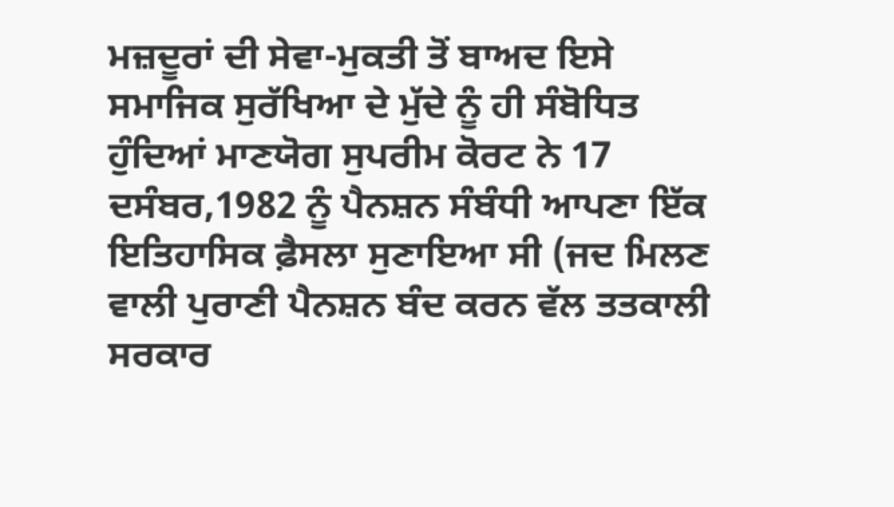ਮਜ਼ਦੂਰਾਂ ਦੀ ਸੇਵਾ-ਮੁਕਤੀ ਤੋਂ ਬਾਅਦ ਇਸੇ ਸਮਾਜਿਕ ਸੁਰੱਖਿਆ ਦੇ ਮੁੱਦੇ ਨੂੰ ਹੀ ਸੰਬੋਧਿਤ ਹੁੰਦਿਆਂ ਮਾਣਯੋਗ ਸੁਪਰੀਮ ਕੋਰਟ ਨੇ 17 ਦਸੰਬਰ,1982 ਨੂੰ ਪੈਨਸ਼ਨ ਸੰਬੰਧੀ ਆਪਣਾ ਇੱਕ ਇਤਿਹਾਸਿਕ ਫ਼ੈਸਲਾ ਸੁਣਾਇਆ ਸੀ (ਜਦ ਮਿਲਣ ਵਾਲੀ ਪੁਰਾਣੀ ਪੈਨਸ਼ਨ ਬੰਦ ਕਰਨ ਵੱਲ ਤਤਕਾਲੀ ਸਰਕਾਰ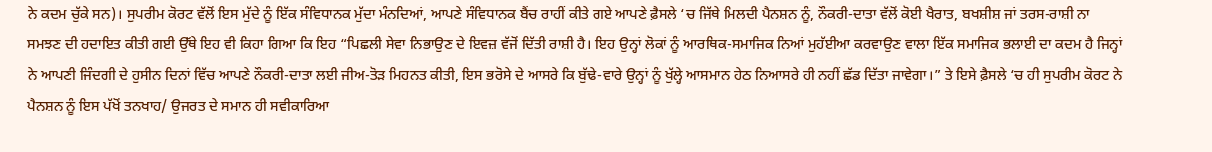ਨੇ ਕਦਮ ਚੁੱਕੇ ਸਨ)। ਸੁਪਰੀਮ ਕੋਰਟ ਵੱਲੋਂ ਇਸ ਮੁੱਦੇ ਨੂੰ ਇੱਕ ਸੰਵਿਧਾਨਕ ਮੁੱਦਾ ਮੰਨਦਿਆਂ, ਆਪਣੇ ਸੰਵਿਧਾਨਕ ਬੈਂਚ ਰਾਹੀਂ ਕੀਤੇ ਗਏ ਆਪਣੇ ਫ਼ੈਸਲੇ ‘ਚ ਜਿੱਥੇ ਮਿਲਦੀ ਪੈਨਸ਼ਨ ਨੂੰ, ਨੌਕਰੀ-ਦਾਤਾ ਵੱਲੋਂ ਕੋਈ ਖੈਰਾਤ, ਬਖਸ਼ੀਸ਼ ਜਾਂ ਤਰਸ-ਰਾਸ਼ੀ ਨਾ ਸਮਝਣ ਦੀ ਹਦਾਇਤ ਕੀਤੀ ਗਈ ਉੱਥੇ ਇਹ ਵੀ ਕਿਹਾ ਗਿਆ ਕਿ ਇਹ “ਪਿਛਲੀ ਸੇਵਾ ਨਿਭਾਉਣ ਦੇ ਇਵਜ਼ ਵੱਜੋਂ ਦਿੱਤੀ ਰਾਸ਼ੀ ਹੈ। ਇਹ ਉਨ੍ਹਾਂ ਲੋਕਾਂ ਨੂੰ ਆਰਥਿਕ-ਸਮਾਜਿਕ ਨਿਆਂ ਮੁਹੱਈਆ ਕਰਵਾਉਣ ਵਾਲਾ ਇੱਕ ਸਮਾਜਿਕ ਭਲਾਈ ਦਾ ਕਦਮ ਹੈ ਜਿਨ੍ਹਾਂ ਨੇ ਆਪਣੀ ਜਿੰਦਗੀ ਦੇ ਹੁਸੀਨ ਦਿਨਾਂ ਵਿੱਚ ਆਪਣੇ ਨੌਕਰੀ-ਦਾਤਾ ਲਈ ਜੀਅ-ਤੋੜ ਮਿਹਨਤ ਕੀਤੀ, ਇਸ ਭਰੋਸੇ ਦੇ ਆਸਰੇ ਕਿ ਬੁੱਢੇ-ਵਾਰੇ ਉਨ੍ਹਾਂ ਨੂੰ ਖੁੱਲ੍ਹੇ ਆਸਮਾਨ ਹੇਠ ਨਿਆਸਰੇ ਹੀ ਨਹੀਂ ਛੱਡ ਦਿੱਤਾ ਜਾਵੇਗਾ।” ਤੇ ਇਸੇ ਫ਼ੈਸਲੇ ‘ਚ ਹੀ ਸੁਪਰੀਮ ਕੋਰਟ ਨੇ ਪੈਨਸ਼ਨ ਨੂੰ ਇਸ ਪੱਖੋਂ ਤਨਖਾਹ/ ਉਜਰਤ ਦੇ ਸਮਾਨ ਹੀ ਸਵੀਕਾਰਿਆ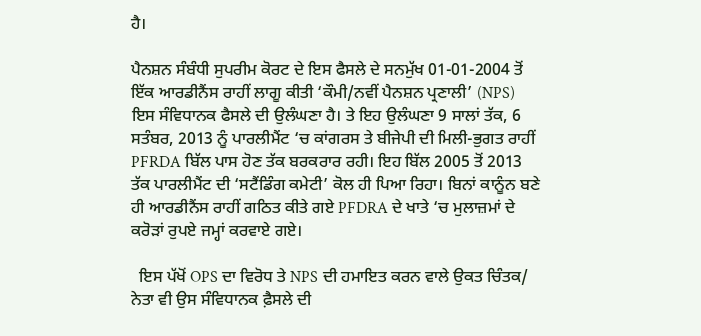ਹੈ।

ਪੈਨਸ਼ਨ ਸੰਬੰਧੀ ਸੁਪਰੀਮ ਕੋਰਟ ਦੇ ਇਸ ਫੈਸਲੇ ਦੇ ਸਨਮੁੱਖ 01-01-2004 ਤੋਂ ਇੱਕ ਆਰਡੀਨੈਂਸ ਰਾਹੀਂ ਲਾਗੂ ਕੀਤੀ ‘ਕੌਮੀ/ਨਵੀਂ ਪੈਨਸ਼ਨ ਪ੍ਰਣਾਲੀ’ (NPS) ਇਸ ਸੰਵਿਧਾਨਕ ਫੈਸਲੇ ਦੀ ਉਲੰਘਣਾ ਹੈ। ਤੇ ਇਹ ਉਲੰਘਣਾ 9 ਸਾਲਾਂ ਤੱਕ, 6 ਸਤੰਬਰ, 2013 ਨੂੰ ਪਾਰਲੀਮੈਂਟ ‘ਚ ਕਾਂਗਰਸ ਤੇ ਬੀਜੇਪੀ ਦੀ ਮਿਲੀ-ਭੁਗਤ ਰਾਹੀਂ PFRDA ਬਿੱਲ ਪਾਸ ਹੋਣ ਤੱਕ ਬਰਕਰਾਰ ਰਹੀ। ਇਹ ਬਿੱਲ 2005 ਤੋਂ 2013 ਤੱਕ ਪਾਰਲੀਮੈਂਟ ਦੀ ‘ਸਟੈਂਡਿੰਗ ਕਮੇਟੀ’ ਕੋਲ ਹੀ ਪਿਆ ਰਿਹਾ। ਬਿਨਾਂ ਕਾਨੂੰਨ ਬਣੇ ਹੀ ਆਰਡੀਨੈਂਸ ਰਾਹੀਂ ਗਠਿਤ ਕੀਤੇ ਗਏ PFDRA ਦੇ ਖਾਤੇ ‘ਚ ਮੁਲਾਜ਼ਮਾਂ ਦੇ ਕਰੋੜਾਂ ਰੁਪਏ ਜਮ੍ਹਾਂ ਕਰਵਾਏ ਗਏ।

  ਇਸ ਪੱਖੋਂ OPS ਦਾ ਵਿਰੋਧ ਤੇ NPS ਦੀ ਹਮਾਇਤ ਕਰਨ ਵਾਲੇ ਉਕਤ ਚਿੰਤਕ/ ਨੇਤਾ ਵੀ ਉਸ ਸੰਵਿਧਾਨਕ ਫ਼ੈਸਲੇ ਦੀ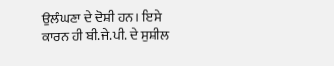ਉਲੰਘਣਾ ਦੇ ਦੋਸ਼ੀ ਹਨ। ਇਸੇ ਕਾਰਨ ਹੀ ਬੀ.ਜੇ.ਪੀ. ਦੇ ਸੁਸ਼ੀਲ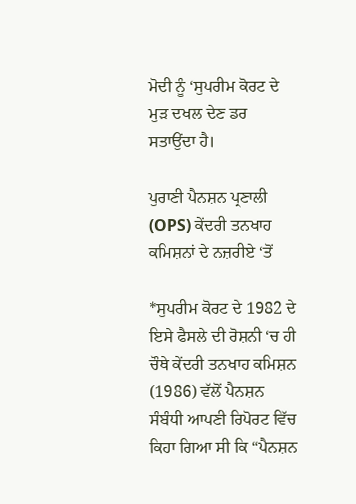ਮੋਦੀ ਨੂੰ ‘ਸੁਪਰੀਮ ਕੋਰਟ ਦੇ ਮੁੜ ਦਖਲ ਦੇਣ ਡਰ ਸਤਾਉਂਦਾ ਹੈ।

ਪੁਰਾਣੀ ਪੈਨਸ਼ਨ ਪ੍ਰਣਾਲੀ (OPS) ਕੇਂਦਰੀ ਤਨਖਾਹ ਕਮਿਸ਼ਨਾਂ ਦੇ ਨਜ਼ਰੀਏ ‘ਤੋਂ

*ਸੁਪਰੀਮ ਕੋਰਟ ਦੇ 1982 ਦੇ ਇਸੇ ਫੈਸਲੇ ਦੀ ਰੋਸ਼ਨੀ ‘ਚ ਹੀ ਚੌਥੇ ਕੇਂਦਰੀ ਤਨਖਾਹ ਕਮਿਸ਼ਨ (1986) ਵੱਲੋਂ ਪੈਨਸ਼ਨ ਸੰਬੰਧੀ ਆਪਣੀ ਰਿਪੋਰਟ ਵਿੱਚ ਕਿਹਾ ਗਿਆ ਸੀ ਕਿ “ਪੈਨਸ਼ਨ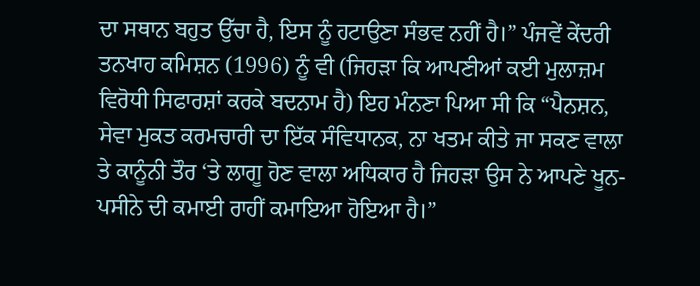ਦਾ ਸਥਾਨ ਬਹੁਤ ਉੱਚਾ ਹੈ, ਇਸ ਨੂੰ ਹਟਾਉਣਾ ਸੰਭਵ ਨਹੀਂ ਹੈ।” ਪੰਜਵੇਂ ਕੇਂਦਰੀ ਤਨਖਾਹ ਕਮਿਸ਼ਨ (1996) ਨੂੰ ਵੀ (ਜਿਹੜਾ ਕਿ ਆਪਣੀਆਂ ਕਈ ਮੁਲਾਜ਼ਮ ਵਿਰੋਧੀ ਸਿਫਾਰਸ਼ਾਂ ਕਰਕੇ ਬਦਨਾਮ ਹੈ) ਇਹ ਮੰਨਣਾ ਪਿਆ ਸੀ ਕਿ “ਪੈਨਸ਼ਨ, ਸੇਵਾ ਮੁਕਤ ਕਰਮਚਾਰੀ ਦਾ ਇੱਕ ਸੰਵਿਧਾਨਕ, ਨਾ ਖਤਮ ਕੀਤੇ ਜਾ ਸਕਣ ਵਾਲਾ ਤੇ ਕਾਨੂੰਨੀ ਤੌਰ ‘ਤੇ ਲਾਗੂ ਹੋਣ ਵਾਲਾ ਅਧਿਕਾਰ ਹੈ ਜਿਹੜਾ ਉਸ ਨੇ ਆਪਣੇ ਖੂਨ-ਪਸੀਨੇ ਦੀ ਕਮਾਈ ਰਾਹੀਂ ਕਮਾਇਆ ਹੋਇਆ ਹੈ।”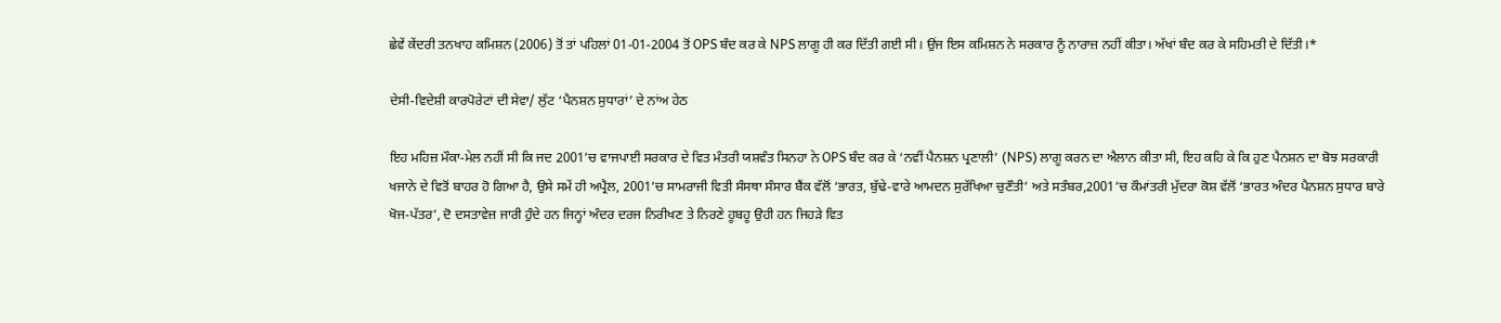ਛੇਵੇਂ ਕੇਂਦਰੀ ਤਨਖਾਹ ਕਮਿਸ਼ਨ (2006) ਤੋਂ ਤਾਂ ਪਹਿਲਾਂ 01-01-2004 ਤੋਂ OPS ਬੰਦ ਕਰ ਕੇ NPS ਲਾਗੂ ਹੀ ਕਰ ਦਿੱਤੀ ਗਈ ਸੀ। ਉਂਜ ਇਸ ਕਮਿਸ਼ਨ ਨੇ ਸਰਕਾਰ ਨੂੰ ਨਾਰਾਜ਼ ਨਹੀਂ ਕੀਤਾ। ਅੱਖਾਂ ਬੰਦ ਕਰ ਕੇ ਸਹਿਮਤੀ ਦੇ ਦਿੱਤੀ।*

ਦੇਸੀ-ਵਿਦੇਸ਼ੀ ਕਾਰਪੋਰੇਟਾਂ ਦੀ ਸੇਵਾ/ ਲੁੱਟ ‘ਪੈਨਸ਼ਨ ਸੁਧਾਰਾਂ’ ਦੇ ਨਾਂਅ ਹੇਠ

ਇਹ ਮਹਿਜ਼ ਮੌਕਾ-ਮੇਲ ਨਹੀਂ ਸੀ ਕਿ ਜਦ 2001’ਚ ਵਾਜਪਾਈ ਸਰਕਾਰ ਦੇ ਵਿਤ ਮੰਤਰੀ ਯਸ਼ਵੰਤ ਸਿਨਹਾ ਨੇ OPS ਬੰਦ ਕਰ ਕੇ ‘ਨਵੀਂ ਪੈਨਸ਼ਨ ਪ੍ਰਣਾਲੀ’ (NPS) ਲਾਗੂ ਕਰਨ ਦਾ ਐਲਾਨ ਕੀਤਾ ਸੀ, ਇਹ ਕਹਿ ਕੇ ਕਿ ਹੁਣ ਪੈਨਸ਼ਨ ਦਾ ਬੋਝ ਸਰਕਾਰੀ ਖਜਾਨੇ ਦੇ ਵਿਤੋਂ ਬਾਹਰ ਹੋ ਗਿਆ ਹੈ, ਉਸੇ ਸਮੇਂ ਹੀ ਅਪ੍ਰੈਲ, 2001’ਚ ਸਾਮਰਾਜੀ ਵਿਤੀ ਸੰਸਥਾ ਸੰਸਾਰ ਬੈਂਕ ਵੱਲੋਂ ‘ਭਾਰਤ, ਬੁੱਢੇ-ਵਾਰੇ ਆਮਦਨ ਸੁਰੱਖਿਆ ਚੁਣੌਤੀ’ ਅਤੇ ਸਤੰਬਰ,2001’ਚ ਕੌਮਾਂਤਰੀ ਮੁੱਦਰਾ ਕੋਸ਼ ਵੱਲੋਂ ‘ਭਾਰਤ ਅੰਦਰ ਪੈਨਸ਼ਨ ਸੁਧਾਰ ਬਾਰੇ ਖੋਜ-ਪੱਤਰ’, ਦੋ ਦਸਤਾਵੇਜ਼ ਜਾਰੀ ਹੁੰਦੇ ਹਨ ਜਿਨ੍ਹਾਂ ਅੰਦਰ ਦਰਜ ਨਿਰੀਖਣ ਤੇ ਨਿਰਣੇ ਹੂਬਹੂ ਉਹੀ ਹਨ ਜਿਹੜੇ ਵਿਤ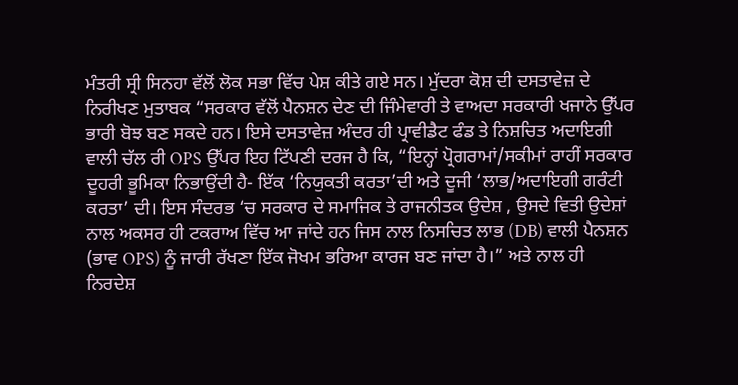ਮੰਤਰੀ ਸ੍ਰੀ ਸਿਨਹਾ ਵੱਲੋਂ ਲੋਕ ਸਭਾ ਵਿੱਚ ਪੇਸ਼ ਕੀਤੇ ਗਏ ਸਨ। ਮੁੱਦਰਾ ਕੋਸ਼ ਦੀ ਦਸਤਾਵੇਜ਼ ਦੇ ਨਿਰੀਖਣ ਮੁਤਾਬਕ “ਸਰਕਾਰ ਵੱਲੋਂ ਪੈਨਸ਼ਨ ਦੇਣ ਦੀ ਜਿੰਮੇਵਾਰੀ ਤੇ ਵਾਅਦਾ ਸਰਕਾਰੀ ਖਜਾਨੇ ਉੱਪਰ ਭਾਰੀ ਬੋਝ ਬਣ ਸਕਦੇ ਹਨ। ਇਸੇ ਦਸਤਾਵੇਜ਼ ਅੰਦਰ ਹੀ ਪ੍ਰਾਵੀਡੈਟ ਫੰਡ ਤੇ ਨਿਸ਼ਚਿਤ ਅਦਾਇਗੀ ਵਾਲੀ ਚੱਲ ਰੀ OPS ਉੱਪਰ ਇਹ ਟਿੱਪਣੀ ਦਰਜ ਹੈ ਕਿ, “ਇਨ੍ਹਾਂ ਪ੍ਰੋਗਰਾਮਾਂ/ਸਕੀਮਾਂ ਰਾਹੀਂ ਸਰਕਾਰ ਦੂਹਰੀ ਭੂਮਿਕਾ ਨਿਭਾਉਂਦੀ ਹੈ- ਇੱਕ ‘ਨਿਯੁਕਤੀ ਕਰਤਾ’ਦੀ ਅਤੇ ਦੂਜੀ ‘ਲਾਭ/ਅਦਾਇਗੀ ਗਰੰਟੀ ਕਰਤਾ’ ਦੀ। ਇਸ ਸੰਦਰਭ ‘ਚ ਸਰਕਾਰ ਦੇ ਸਮਾਜਿਕ ਤੇ ਰਾਜਨੀਤਕ ਉਦੇਸ਼ , ਉਸਦੇ ਵਿਤੀ ਉਦੇਸ਼ਾਂ ਨਾਲ ਅਕਸਰ ਹੀ ਟਕਰਾਅ ਵਿੱਚ ਆ ਜਾਂਦੇ ਹਨ ਜਿਸ ਨਾਲ ਨਿਸਚਿਤ ਲਾਭ (DB) ਵਾਲੀ ਪੈਨਸ਼ਨ (ਭਾਵ OPS) ਨੂੰ ਜਾਰੀ ਰੱਖਣਾ ਇੱਕ ਜੋਖਮ ਭਰਿਆ ਕਾਰਜ ਬਣ ਜਾਂਦਾ ਹੈ।” ਅਤੇ ਨਾਲ ਹੀ ਨਿਰਦੇਸ਼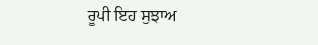ਰੂਪੀ ਇਹ ਸੁਝਾਅ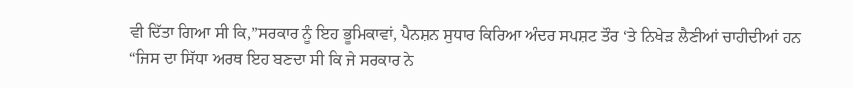ਵੀ ਦਿੱਤਾ ਗਿਆ ਸੀ ਕਿ,”ਸਰਕਾਰ ਨੂੰ ਇਹ ਭੂਮਿਕਾਵਾਂ, ਪੈਨਸ਼ਨ ਸੁਧਾਰ ਕਿਰਿਆ ਅੰਦਰ ਸਪਸ਼ਟ ਤੌਰ ‘ਤੇ ਨਿਖੇੜ ਲੈਣੀਆਂ ਚਾਹੀਦੀਆਂ ਹਨ “ਜਿਸ ਦਾ ਸਿੱਧਾ ਅਰਥ ਇਹ ਬਣਦਾ ਸੀ ਕਿ ਜੇ ਸਰਕਾਰ ਨੇ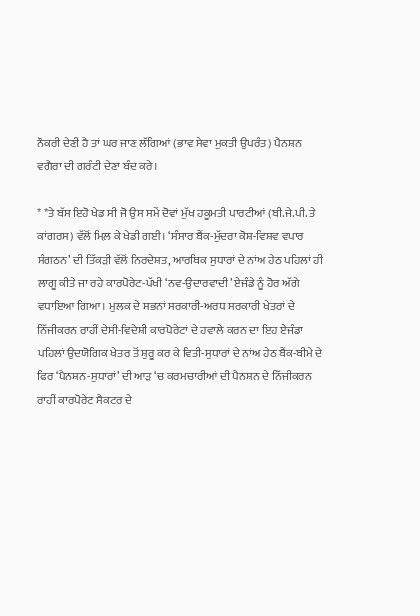ਨੌਕਰੀ ਦੇਣੀ ਹੈ ਤਾਂ ਘਰ ਜਾਣ ਲੱਗਿਆਂ (ਭਾਵ ਸੇਵਾ ਮੁਕਤੀ ਉਪਰੰਤ) ਪੈਨਸ਼ਨ ਵਗੈਰਾ ਦੀ ਗਰੰਟੀ ਦੇਣਾ ਬੰਦ ਕਰੇ।

* *ਤੇ ਬੱਸ ਇਹੋ ਖੇਡ ਸੀ ਜੋ ਉਸ ਸਮੇਂ ਦੋਵਾਂ ਮੁੱਖ ਹਕੂਮਤੀ ਪਾਰਟੀਆਂ (ਬੀ.ਜੇ.ਪੀ. ਤੇ ਕਾਂਗਰਸ) ਵੱਲੋਂ ਮਿਲ਼ ਕੇ ਖੇਡੀ ਗਈ। ‘ਸੰਸਾਰ ਬੈਂਕ-ਮੁੱਦਰਾ ਕੋਸ਼-ਵਿਸ਼ਵ ਵਪਾਰ ਸੰਗਠਨ’ ਦੀ ਤਿੱਕੜੀ ਵੱਲੋਂ ਨਿਰਦੇਸ਼ਤ, ਆਰਥਿਕ ਸੁਧਾਰਾਂ ਦੇ ਨਾਂਅ ਹੇਠ ਪਹਿਲਾਂ ਹੀ ਲਾਗੂ ਕੀਤੇ ਜਾ ਰਹੇ ਕਾਰਪੋਰੇਟ-ਪੱਖੀ ‘ਨਵ-ਉਦਾਰਵਾਦੀ’ ਏਜੰਡੇ ਨੂੰ ਹੋਰ ਅੱਗੇ ਵਧਾਇਆ ਗਿਆ। ਮੁਲਕ ਦੇ ਸਭਨਾਂ ਸਰਕਾਰੀ-ਅਰਧ ਸਰਕਾਰੀ ਖੇਤਰਾਂ ਦੇ ਨਿੱਜੀਕਰਨ ਰਾਹੀਂ ਦੇਸੀ-ਵਿਦੇਸ਼ੀ ਕਾਰਪੋਰੇਟਾਂ ਦੇ ਹਵਾਲੇ ਕਰਨ ਦਾ ਇਹ ਏਜੰਡਾ ਪਹਿਲਾਂ ਉਦਯੋਗਿਕ ਖੇਤਰ ਤੋਂ ਸ਼ੁਰੂ ਕਰ ਕੇ ਵਿਤੀ-ਸੁਧਾਰਾਂ ਦੇ ਨਾਂਅ ਹੇਠ ਬੈਂਕ-ਬੀਮੇ ਦੇ ਫਿਰ ‘ਪੈਨਸ਼ਨ-ਸੁਧਾਰਾਂ’ ਦੀ ਆੜ ‘ਚ ਕਰਮਚਾਰੀਆਂ ਦੀ ਪੈਨਸ਼ਨ ਦੇ ਨਿੱਜੀਕਰਨ ਰਾਹੀਂ ਕਾਰਪੋਰੇਟ ਸੈਕਟਰ ਦੇ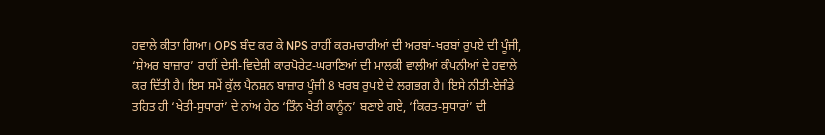ਹਵਾਲੇ ਕੀਤਾ ਗਿਆ। OPS ਬੰਦ ਕਰ ਕੇ NPS ਰਾਹੀਂ ਕਰਮਚਾਰੀਆਂ ਦੀ ਅਰਬਾਂ-ਖਰਬਾਂ ਰੁਪਏ ਦੀ ਪੂੰਜੀ, ‘ਸ਼ੇਅਰ ਬਾਜ਼ਾਰ’ ਰਾਹੀਂ ਦੇਸੀ-ਵਿਦੇਸ਼ੀ ਕਾਰਪੋਰੇਟ-ਘਰਾਣਿਆਂ ਦੀ ਮਾਲਕੀ ਵਾਲੀਆਂ ਕੰਪਨੀਆਂ ਦੇ ਹਵਾਲੇ ਕਰ ਦਿੱਤੀ ਹੈ। ਇਸ ਸਮੇਂ ਕੁੱਲ ਪੈਨਸ਼ਨ ਬਾਜ਼ਾਰ ਪੂੰਜੀ 8 ਖਰਬ ਰੁਪਏ ਦੇ ਲਗਭਗ ਹੈ। ਇਸੇ ਨੀਤੀ-ਏਜੰਡੇ ਤਹਿਤ ਹੀ ‘ਖੇਤੀ-ਸੁਧਾਰਾਂ’ ਦੇ ਨਾਂਅ ਹੇਠ ‘ਤਿੰਨ ਖੇਤੀ ਕਾਨੂੰਨ’ ਬਣਾਏ ਗਏ, ‘ਕਿਰਤ-ਸੁਧਾਰਾਂ’ ਦੀ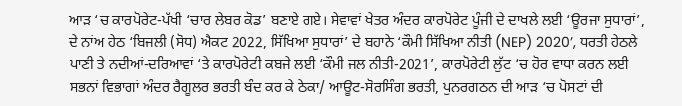ਆੜ ‘ਚ ਕਾਰਪੋਰੇਟ-ਪੱਖੀ ‘ਚਾਰ ਲੇਬਰ ਕੋਡ’ ਬਣਾਏ ਗਏ। ਸੇਵਾਵਾਂ ਖੇਤਰ ਅੰਦਰ ਕਾਰਪੋਰੇਟ ਪੂੰਜੀ ਦੇ ਦਾਖਲੇ ਲਈ ‘ਊਰਜਾ ਸੁਧਾਰਾਂ’, ਦੇ ਨਾਂਅ ਹੇਠ ‘ਬਿਜਲੀ (ਸੋਧ) ਐਕਟ 2022, ਸਿੱਖਿਆ ਸੁਧਾਰਾਂ’ ਦੇ ਬਹਾਨੇ ‘ਕੌਮੀ ਸਿੱਖਿਆ ਨੀਤੀ (NEP) 2020’, ਧਰਤੀ ਹੇਠਲੇ ਪਾਣੀ ਤੇ ਨਦੀਆਂ-ਦਰਿਆਵਾਂ ‘ਤੇ ਕਾਰਪੋਰੇਟੀ ਕਬਜੇ ਲਈ ‘ਕੌਮੀ ਜਲ ਨੀਤੀ-2021’, ਕਾਰਪੋਰੇਟੀ ਲੁੱਟ ‘ਚ ਹੋਰ ਵਾਧਾ ਕਰਨ ਲਈ ਸਭਨਾਂ ਵਿਭਾਗਾਂ ਅੰਦਰ ਰੈਗੂਲਰ ਭਰਤੀ ਬੰਦ ਕਰ ਕੇ ਠੇਕਾ/ ਆਊਟ-ਸੋਰਸਿੰਗ ਭਰਤੀ, ਪੁਨਰਗਠਨ ਦੀ ਆੜ ‘ਚ ਪੋਸਟਾਂ ਦੀ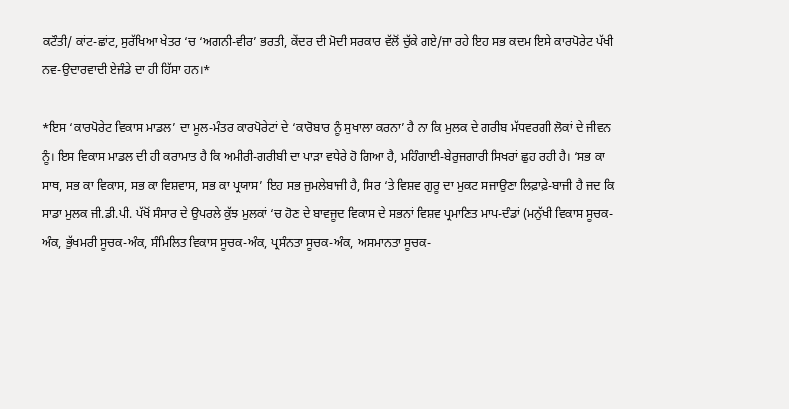ਕਟੌਤੀ/ ਕਾਂਟ-ਛਾਂਟ, ਸੁਰੱਖਿਆ ਖੇਤਰ ‘ਚ ‘ਅਗਨੀ-ਵੀਰ’ ਭਰਤੀ, ਕੇਂਦਰ ਦੀ ਮੋਦੀ ਸਰਕਾਰ ਵੱਲੋਂ ਚੁੱਕੇ ਗਏ/ਜਾ ਰਹੇ ਇਹ ਸਭ ਕਦਮ ਇਸੇ ਕਾਰਪੋਰੇਟ ਪੱਖੀ ਨਵ-ਉਦਾਰਵਾਦੀ ਏਜੰਡੇ ਦਾ ਹੀ ਹਿੱਸਾ ਹਨ।*

*ਇਸ ‘ਕਾਰਪੋਰੇਟ ਵਿਕਾਸ ਮਾਡਲ’ ਦਾ ਮੂਲ-ਮੰਤਰ ਕਾਰਪੋਰੇਟਾਂ ਦੇ ‘ਕਾਰੋਬਾਰ ਨੂੰ ਸੁਖਾਲਾ ਕਰਨਾ’ ਹੈ ਨਾ ਕਿ ਮੁਲਕ ਦੇ ਗਰੀਬ ਮੱਧਵਰਗੀ ਲੋਕਾਂ ਦੇ ਜੀਵਨ ਨੂੰ। ਇਸ ਵਿਕਾਸ ਮਾਡਲ ਦੀ ਹੀ ਕਰਾਮਾਤ ਹੈ ਕਿ ਅਮੀਰੀ-ਗਰੀਬੀ ਦਾ ਪਾੜਾ ਵਧੇਰੇ ਹੋ ਗਿਆ ਹੈ, ਮਹਿੰਗਾਈ-ਬੇਰੁਜਗਾਰੀ ਸਿਖਰਾਂ ਛੁਹ ਰਹੀ ਹੈ। ‘ਸਭ ਕਾ ਸਾਥ, ਸਭ ਕਾ ਵਿਕਾਸ, ਸਭ ਕਾ ਵਿਸ਼ਵਾਸ, ਸਭ ਕਾ ਪ੍ਰਯਾਸ’ ਇਹ ਸਭ ਜੁਮਲੇਬਾਜੀ ਹੈ, ਸਿਰ ‘ਤੇ ਵਿਸ਼ਵ ਗੁਰੂ ਦਾ ਮੁਕਟ ਸਜਾਉਣਾ ਲਿਫ਼ਾਫ਼ੇ-ਬਾਜੀ ਹੈ ਜਦ ਕਿ ਸਾਡਾ ਮੁਲਕ ਜੀ.ਡੀ.ਪੀ. ਪੱਖੋਂ ਸੰਸਾਰ ਦੇ ਉਪਰਲੇ ਕੁੱਝ ਮੁਲਕਾਂ ‘ਚ ਹੋਣ ਦੇ ਬਾਵਜੂਦ ਵਿਕਾਸ ਦੇ ਸਭਨਾਂ ਵਿਸ਼ਵ ਪ੍ਰਮਾਣਿਤ ਮਾਪ-ਦੰਡਾਂ (ਮਨੁੱਖੀ ਵਿਕਾਸ ਸੂਚਕ-ਅੰਕ, ਭੁੱਖਮਰੀ ਸੂਚਕ-ਅੰਕ, ਸੰਮਿਲਿਤ ਵਿਕਾਸ ਸੂਚਕ-ਅੰਕ, ਪ੍ਰਸੰਨਤਾ ਸੂਚਕ-ਅੰਕ, ਅਸਮਾਨਤਾ ਸੂਚਕ-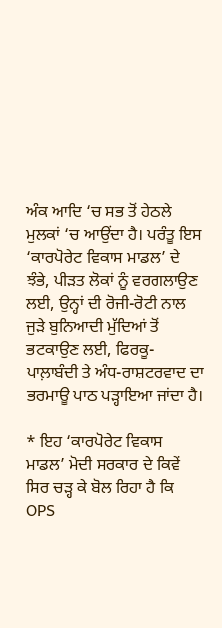ਅੰਕ ਆਦਿ ‘ਚ ਸਭ ਤੋਂ ਹੇਠਲੇ ਮੁਲਕਾਂ ‘ਚ ਆਉਂਦਾ ਹੈ। ਪਰੰਤੂ ਇਸ ‘ਕਾਰਪੋਰੇਟ ਵਿਕਾਸ ਮਾਡਲ’ ਦੇ ਝੰਭੇ, ਪੀੜਤ ਲੋਕਾਂ ਨੂੰ ਵਰਗਲਾਉਣ ਲਈ, ਉਨ੍ਹਾਂ ਦੀ ਰੋਜੀ-ਰੋਟੀ ਨਾਲ ਜੁੜੇ ਬੁਨਿਆਦੀ ਮੁੱਦਿਆਂ ਤੋਂ ਭਟਕਾਉਣ ਲਈ, ਫਿਰਕੂ-ਪਾਲ਼ਾਬੰਦੀ ਤੇ ਅੰਧ-ਰਾਸ਼ਟਰਵਾਦ ਦਾ ਭਰਮਾਊ ਪਾਠ ਪੜ੍ਹਾਇਆ ਜਾਂਦਾ ਹੈ।

* ਇਹ ‘ਕਾਰਪੋਰੇਟ ਵਿਕਾਸ ਮਾਡਲ’ ਮੋਦੀ ਸਰਕਾਰ ਦੇ ਕਿਵੇਂ ਸਿਰ ਚੜ੍ਹ ਕੇ ਬੋਲ ਰਿਹਾ ਹੈ ਕਿ OPS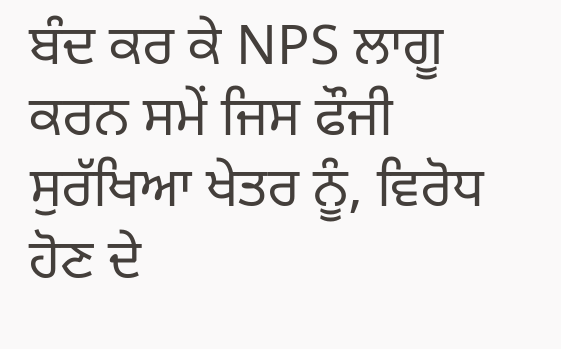ਬੰਦ ਕਰ ਕੇ NPS ਲਾਗੂ ਕਰਨ ਸਮੇਂ ਜਿਸ ਫੌਜੀ ਸੁਰੱਖਿਆ ਖੇਤਰ ਨੂੰ, ਵਿਰੋਧ ਹੋਣ ਦੇ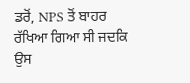ਡਰੋਂ, NPS ਤੋਂ ਬਾਹਰ ਰੱਖਿਆ ਗਿਆ ਸੀ ਜਦਕਿ ਉਸ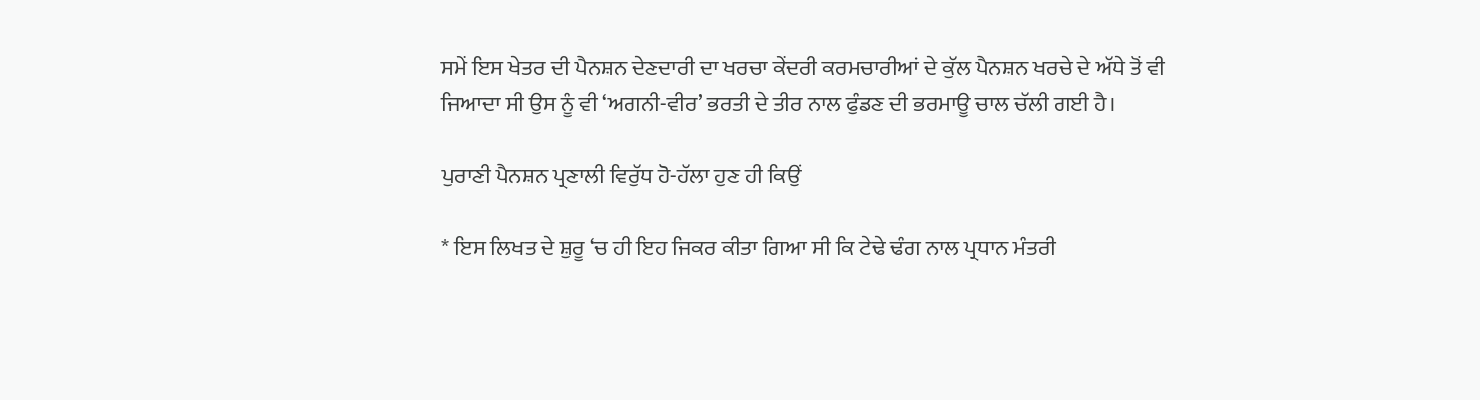ਸਮੇਂ ਇਸ ਖੇਤਰ ਦੀ ਪੈਨਸ਼ਨ ਦੇਣਦਾਰੀ ਦਾ ਖਰਚਾ ਕੇਂਦਰੀ ਕਰਮਚਾਰੀਆਂ ਦੇ ਕੁੱਲ ਪੈਨਸ਼ਨ ਖਰਚੇ ਦੇ ਅੱਧੇ ਤੋਂ ਵੀ ਜਿਆਦਾ ਸੀ ਉਸ ਨੂੰ ਵੀ ‘ਅਗਨੀ-ਵੀਰ’ ਭਰਤੀ ਦੇ ਤੀਰ ਨਾਲ ਫੁੰਡਣ ਦੀ ਭਰਮਾਊ ਚਾਲ ਚੱਲੀ ਗਈ ਹੈ।

ਪੁਰਾਣੀ ਪੈਨਸ਼ਨ ਪ੍ਰਣਾਲੀ ਵਿਰੁੱਧ ਹੋ-ਹੱਲਾ ਹੁਣ ਹੀ ਕਿਉਂ

* ਇਸ ਲਿਖਤ ਦੇ ਸ਼ੁਰੂ ‘ਚ ਹੀ ਇਹ ਜਿਕਰ ਕੀਤਾ ਗਿਆ ਸੀ ਕਿ ਟੇਢੇ ਢੰਗ ਨਾਲ ਪ੍ਰਧਾਨ ਮੰਤਰੀ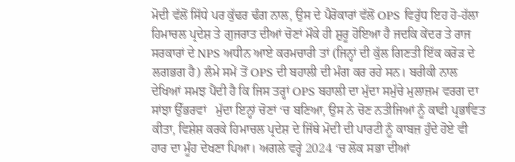ਮੋਦੀ ਵੱਲੋਂ ਸਿੱਧੇ ਪਰ ਕੁੱਢਰ ਢੰਗ ਨਾਲ, ਉਸ ਦੇ ਪੈਰੋਕਾਰਾਂ ਵੱਲੋਂ OPS ਵਿਰੁੱਧ ਇਹ ਹੋ-ਹੱਲਾ ਹਿਮਾਚਲ ਪ੍ਰਦੇਸ਼ ਤੇ ਗੁਜਰਾਤ ਦੀਆਂ ਚੋਣਾਂ ਮੌਕੇ ਹੀ ਸ਼ੁਰੂ ਹੋਇਆ ਹੈ ਜਦਕਿ ਕੇਂਦਰ ਤੇ ਰਾਜ ਸਰਕਾਰਾਂ ਦੇ NPS ਅਧੀਨ ਆਏ ਕਰਮਚਾਰੀ ਤਾਂ (ਜਿਨ੍ਹਾਂ ਦੀ ਕੁੱਲ ਗਿਣਤੀ ਇੱਕ ਕਰੋੜ ਦੇ ਲਗਭਗ ਹੈ) ਲੰਮੇ ਸਮੇਂ ਤੋਂ OPS ਦੀ ਬਹਾਲੀ ਦੀ ਮੰਗ ਕਰ ਰਹੇ ਸਨ। ਬਰੀਕੀ ਨਾਲ ਦੇਖਿਆਂ ਸਮਝ ਪੈਂਦੀ ਹੈ ਕਿ ਜਿਸ ਤਰ੍ਹਾਂ OPS ਬਹਾਲੀ ਦਾ ਮੁੱਦਾ ਸਮੁੱਚੇ ਮੁਲਾਜ਼ਮ ਵਰਗ ਦਾ ਸਾਂਝਾ ਉੱਭਰਵਾਂ   ਮੁੱਦਾ ਇਨ੍ਹਾਂ ਚੋਣਾਂ ‘ਚ ਬਣਿਆ, ਉਸ ਨੇ ਚੋਣ ਨਤੀਜਿਆਂ ਨੂੰ ਕਾਫੀ ਪ੍ਰਭਾਵਿਤ ਕੀਤਾ, ਵਿਸ਼ੇਸ਼ ਕਰਕੇ ਹਿਮਾਚਲ ਪ੍ਰਦੇਸ਼ ਦੇ ਜਿੱਥੇ ਮੋਦੀ ਦੀ ਪਾਰਟੀ ਨੂੰ ਕਾਬਜ਼ ਹੁੰਦੇ ਹੋਏ ਵੀ ਹਾਰ ਦਾ ਮੂੰਹ ਦੇਖਣਾ ਪਿਆ। ਅਗਲੇ ਵਰ੍ਹੇ 2024 ‘ਚ ਲੋਕ ਸਭਾ ਦੀਆਂ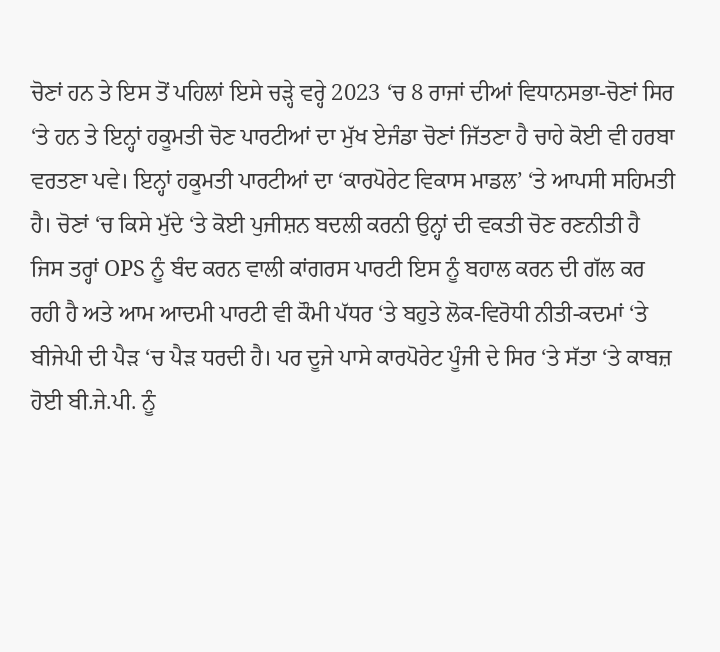ਚੋਣਾਂ ਹਨ ਤੇ ਇਸ ਤੋਂ ਪਹਿਲਾਂ ਇਸੇ ਚੜ੍ਹੇ ਵਰ੍ਹੇ 2023 ‘ਚ 8 ਰਾਜਾਂ ਦੀਆਂ ਵਿਧਾਨਸਭਾ-ਚੋਣਾਂ ਸਿਰ ‘ਤੇ ਹਨ ਤੇ ਇਨ੍ਹਾਂ ਹਕੂਮਤੀ ਚੋਣ ਪਾਰਟੀਆਂ ਦਾ ਮੁੱਖ ਏਜੰਡਾ ਚੋਣਾਂ ਜਿੱਤਣਾ ਹੈ ਚਾਹੇ ਕੋਈ ਵੀ ਹਰਬਾ ਵਰਤਣਾ ਪਵੇ। ਇਨ੍ਹਾਂ ਹਕੂਮਤੀ ਪਾਰਟੀਆਂ ਦਾ ‘ਕਾਰਪੋਰੇਟ ਵਿਕਾਸ ਮਾਡਲ’ ‘ਤੇ ਆਪਸੀ ਸਹਿਮਤੀ ਹੈ। ਚੋਣਾਂ ‘ਚ ਕਿਸੇ ਮੁੱਦੇ ‘ਤੇ ਕੋਈ ਪੁਜੀਸ਼ਨ ਬਦਲੀ ਕਰਨੀ ਉਨ੍ਹਾਂ ਦੀ ਵਕਤੀ ਚੋਣ ਰਣਨੀਤੀ ਹੈ ਜਿਸ ਤਰ੍ਹਾਂ OPS ਨੂੰ ਬੰਦ ਕਰਨ ਵਾਲੀ ਕਾਂਗਰਸ ਪਾਰਟੀ ਇਸ ਨੂੰ ਬਹਾਲ ਕਰਨ ਦੀ ਗੱਲ ਕਰ ਰਹੀ ਹੈ ਅਤੇ ਆਮ ਆਦਮੀ ਪਾਰਟੀ ਵੀ ਕੌਮੀ ਪੱਧਰ ‘ਤੇ ਬਹੁਤੇ ਲੋਕ-ਵਿਰੋਧੀ ਨੀਤੀ-ਕਦਮਾਂ ‘ਤੇ ਬੀਜੇਪੀ ਦੀ ਪੈੜ ‘ਚ ਪੈੜ ਧਰਦੀ ਹੈ। ਪਰ ਦੂਜੇ ਪਾਸੇ ਕਾਰਪੋਰੇਟ ਪੂੰਜੀ ਦੇ ਸਿਰ ‘ਤੇ ਸੱਤਾ ‘ਤੇ ਕਾਬਜ਼ ਹੋਈ ਬੀ.ਜੇ.ਪੀ. ਨੂੰ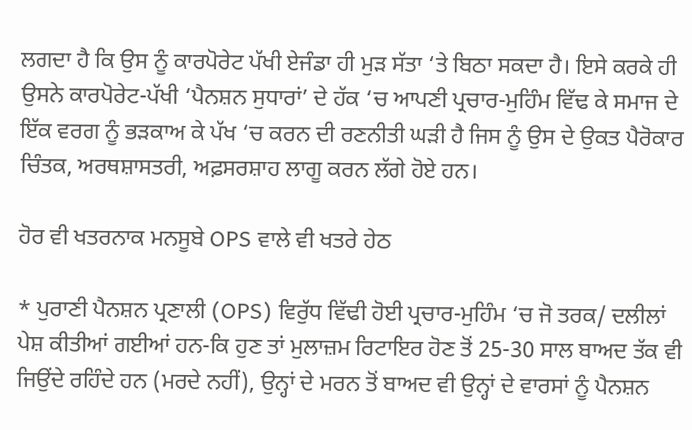ਲਗਦਾ ਹੈ ਕਿ ਉਸ ਨੂੰ ਕਾਰਪੋਰੇਟ ਪੱਖੀ ਏਜੰਡਾ ਹੀ ਮੁੜ ਸੱਤਾ ‘ਤੇ ਬਿਠਾ ਸਕਦਾ ਹੈ। ਇਸੇ ਕਰਕੇ ਹੀ ਉਸਨੇ ਕਾਰਪੋਰੇਟ-ਪੱਖੀ ‘ਪੈਨਸ਼ਨ ਸੁਧਾਰਾਂ’ ਦੇ ਹੱਕ ‘ਚ ਆਪਣੀ ਪ੍ਰਚਾਰ-ਮੁਹਿੰਮ ਵਿੱਢ ਕੇ ਸਮਾਜ ਦੇ ਇੱਕ ਵਰਗ ਨੂੰ ਭੜਕਾਅ ਕੇ ਪੱਖ ‘ਚ ਕਰਨ ਦੀ ਰਣਨੀਤੀ ਘੜੀ ਹੈ ਜਿਸ ਨੂੰ ਉਸ ਦੇ ਉਕਤ ਪੈਰੋਕਾਰ ਚਿੰਤਕ, ਅਰਥਸ਼ਾਸਤਰੀ, ਅਫ਼ਸਰਸ਼ਾਹ ਲਾਗੂ ਕਰਨ ਲੱਗੇ ਹੋਏ ਹਨ।

ਹੋਰ ਵੀ ਖਤਰਨਾਕ ਮਨਸੂਬੇ OPS ਵਾਲੇ ਵੀ ਖਤਰੇ ਹੇਠ

* ਪੁਰਾਣੀ ਪੈਨਸ਼ਨ ਪ੍ਰਣਾਲੀ (OPS) ਵਿਰੁੱਧ ਵਿੱਢੀ ਹੋਈ ਪ੍ਰਚਾਰ-ਮੁਹਿੰਮ ‘ਚ ਜੋ ਤਰਕ/ ਦਲੀਲਾਂ ਪੇਸ਼ ਕੀਤੀਆਂ ਗਈਆਂ ਹਨ-ਕਿ ਹੁਣ ਤਾਂ ਮੁਲਾਜ਼ਮ ਰਿਟਾਇਰ ਹੋਣ ਤੋਂ 25-30 ਸਾਲ ਬਾਅਦ ਤੱਕ ਵੀ ਜਿਉਂਦੇ ਰਹਿੰਦੇ ਹਨ (ਮਰਦੇ ਨਹੀਂ), ਉਨ੍ਹਾਂ ਦੇ ਮਰਨ ਤੋਂ ਬਾਅਦ ਵੀ ਉਨ੍ਹਾਂ ਦੇ ਵਾਰਸਾਂ ਨੂੰ ਪੈਨਸ਼ਨ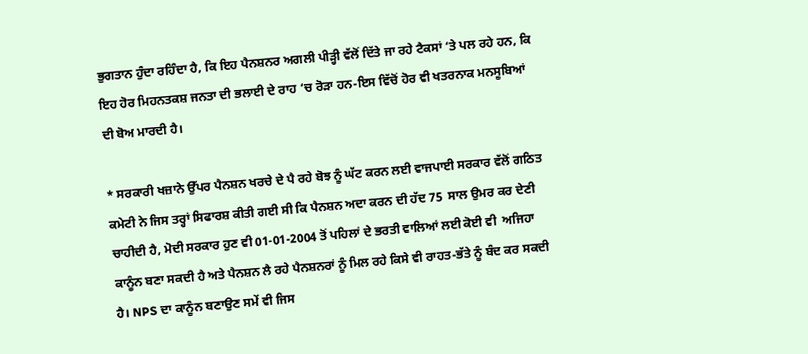ਭੁਗਤਾਨ ਹੁੰਦਾ ਰਹਿੰਦਾ ਹੈ, ਕਿ ਇਹ ਪੈਨਸ਼ਨਰ ਅਗਲੀ ਪੀੜ੍ਹੀ ਵੱਲੋਂ ਦਿੱਤੇ ਜਾ ਰਹੇ ਟੈਕਸਾਂ ‘ਤੇ ਪਲ ਰਹੇ ਹਨ, ਕਿ ਇਹ ਹੋਰ ਮਿਹਨਤਕਸ਼ ਜਨਤਾ ਦੀ ਭਲਾਈ ਦੇ ਰਾਹ ‘ਚ ਰੋੜਾ ਹਨ-ਇਸ ਵਿੱਚੋਂ ਹੋਰ ਵੀ ਖਤਰਨਾਕ ਮਨਸੂਬਿਆਂ ਦੀ ਬੋਅ ਮਾਰਦੀ ਹੈ।

* ਸਰਕਾਰੀ ਖਜ਼ਾਨੇ ਉੱਪਰ ਪੈਨਸ਼ਨ ਖਰਚੇ ਦੇ ਪੈ ਰਹੇ ਬੋਝ ਨੂੰ ਘੱਟ ਕਰਨ ਲਈ ਵਾਜਪਾਈ ਸਰਕਾਰ ਵੱਲੋਂ ਗਠਿਤ ਕਮੇਟੀ ਨੇ ਜਿਸ ਤਰ੍ਹਾਂ ਸਿਫਾਰਸ਼ ਕੀਤੀ ਗਈ ਸੀ ਕਿ ਪੈਨਸ਼ਨ ਅਦਾ ਕਰਨ ਦੀ ਹੱਦ 75  ਸਾਲ ਉਮਰ ਕਰ ਦੇਣੀ ਚਾਹੀਦੀ ਹੈ, ਮੋਦੀ ਸਰਕਾਰ ਹੁਣ ਵੀ 01-01-2004 ਤੋਂ ਪਹਿਲਾਂ ਦੇ ਭਰਤੀ ਵਾਲਿਆਂ ਲਈ ਕੋਈ ਵੀ  ਅਜਿਹਾ ਕਾਨੂੰਨ ਬਣਾ ਸਕਦੀ ਹੈ ਅਤੇ ਪੈਨਸ਼ਨ ਲੈ ਰਹੇ ਪੈਨਸ਼ਨਰਾਂ ਨੂੰ ਮਿਲ ਰਹੇ ਕਿਸੇ ਵੀ ਰਾਹਤ-ਭੱਤੇ ਨੂੰ ਬੰਦ ਕਰ ਸਕਦੀ ਹੈ। NPS ਦਾ ਕਾਨੂੰਨ ਬਣਾਉਣ ਸਮੇਂ ਵੀ ਜਿਸ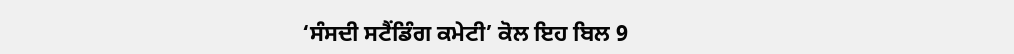‘ਸੰਸਦੀ ਸਟੈਂਡਿੰਗ ਕਮੇਟੀ’ ਕੋਲ ਇਹ ਬਿਲ 9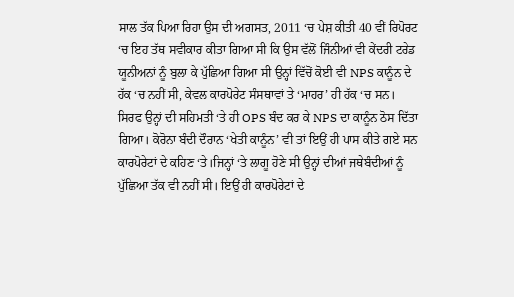ਸਾਲ ਤੱਕ ਪਿਆ ਰਿਹਾ ਉਸ ਦੀ ਅਗਸਤ, 2011 ‘ਚ ਪੇਸ਼ ਕੀਤੀ 40 ਵੀਂ ਰਿਪੋਰਟ ‘ਚ ਇਹ ਤੱਥ ਸਵੀਕਾਰ ਕੀਤਾ ਗਿਆ ਸੀ ਕਿ ਉਸ ਵੱਲੋਂ ਜਿੰਨੀਆਂ ਵੀ ਕੇਂਦਰੀ ਟਰੇਡ ਯੂਨੀਅਨਾਂ ਨੂੰ ਬੁਲਾ ਕੇ ਪੁੱਛਿਆ ਗਿਆ ਸੀ ਉਨ੍ਹਾਂ ਵਿੱਚੋਂ ਕੋਈ ਵੀ NPS ਕਾਨੂੰਨ ਦੇ ਹੱਕ ‘ਚ ਨਹੀਂ ਸੀ, ਕੇਵਲ ਕਾਰਪੋਰੇਟ ਸੰਸਥਾਵਾਂ ਤੇ ‘ਮਾਹਰ’ ਹੀ ਹੱਕ ‘ਚ ਸਨ। ਸਿਰਫ ਉਨ੍ਹਾਂ ਦੀ ਸਹਿਮਤੀ ‘ਤੇ ਹੀ OPS ਬੰਦ ਕਰ ਕੇ NPS ਦਾ ਕਾਨੂੰਨ ਠੋਸ ਦਿੱਤਾ ਗਿਆ। ਕੋਰੋਨਾ ਬੰਦੀ ਦੌਰਾਨ ‘ਖੇਤੀ ਕਾਨੂੰਨ’ ਵੀ ਤਾਂ ਇਉਂ ਹੀ ਪਾਸ ਕੀਤੇ ਗਏ ਸਨ ਕਾਰਪੋਰੇਟਾਂ ਦੇ ਕਹਿਣ ‘ਤੇ।ਜਿਨ੍ਹਾਂ ‘ਤੇ ਲਾਗੂ ਹੋਣੇ ਸੀ ਉਨ੍ਹਾਂ ਦੀਆਂ ਜਥੇਬੰਦੀਆਂ ਨੂੰ ਪੁੱਛਿਆ ਤੱਕ ਵੀ ਨਹੀਂ ਸੀ। ਇਉਂ ਹੀ ਕਾਰਪੋਰੇਟਾਂ ਦੇ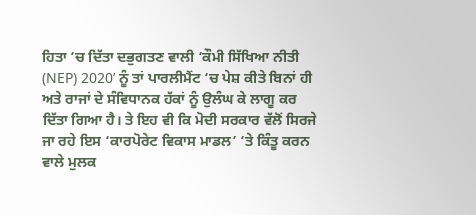ਹਿਤਾ ‘ਚ ਦਿੱਤਾ ਦਭੁਗਤਣ ਵਾਲੀ ‘ਕੌਮੀ ਸਿੱਖਿਆ ਨੀਤੀ (NEP) 2020’ ਨੂੰ ਤਾਂ ਪਾਰਲੀਮੈਂਟ ‘ਚ ਪੇਸ਼ ਕੀਤੇ ਬਿਨਾਂ ਹੀ ਅਤੇ ਰਾਜਾਂ ਦੇ ਸੰਵਿਧਾਨਕ ਹੱਕਾਂ ਨੂੰ ਉਲੰਘ ਕੇ ਲਾਗੂ ਕਰ ਦਿੱਤਾ ਗਿਆ ਹੈ। ਤੇ ਇਹ ਵੀ ਕਿ ਮੋਦੀ ਸਰਕਾਰ ਵੱਲੋਂ ਸਿਰਜੇ ਜਾ ਰਹੇ ਇਸ ‘ਕਾਰਪੋਰੇਟ ਵਿਕਾਸ ਮਾਡਲ’ ‘ਤੇ ਕਿੰਤੂ ਕਰਨ ਵਾਲੇ ਮੁਲਕ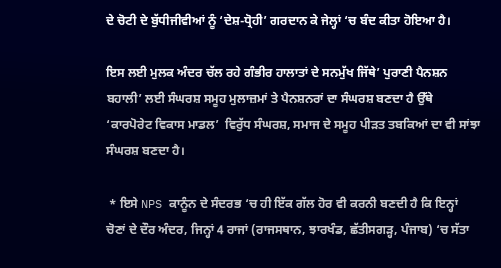ਦੇ ਚੋਟੀ ਦੇ ਬੁੱਧੀਜੀਵੀਆਂ ਨੂੰ ‘ਦੇਸ਼-ਧ੍ਰੋਹੀ’ ਗਰਦਾਨ ਕੇ ਜੇਲ੍ਹਾਂ ‘ਚ ਬੰਦ ਕੀਤਾ ਹੋਇਆ ਹੈ।

ਇਸ ਲਈ ਮੁਲਕ ਅੰਦਰ ਚੱਲ ਰਹੇ ਗੰਭੀਰ ਹਾਲਾਤਾਂ ਦੇ ਸਨਮੁੱਖ ਜਿੱਥੇ’ ਪੁਰਾਣੀ ਪੈਨਸ਼ਨ ਬਹਾਲੀ’ ਲਈ ਸੰਘਰਸ਼ ਸਮੂਹ ਮੁਲਾਜ਼ਮਾਂ ਤੇ ਪੈਨਸ਼ਨਰਾਂ ਦਾ ਸੰਘਰਸ਼ ਬਣਦਾ ਹੈ ਉੱਥੇ ‘ਕਾਰਪੋਰੇਟ ਵਿਕਾਸ ਮਾਡਲ’  ਵਿਰੁੱਧ ਸੰਘਰਸ਼, ਸਮਾਜ ਦੇ ਸਮੂਹ ਪੀੜਤ ਤਬਕਿਆਂ ਦਾ ਵੀ ਸਾਂਝਾ ਸੰਘਰਸ਼ ਬਣਦਾ ਹੈ।

 * ਇਸੇ NPS ਕਾਨੂੰਨ ਦੇ ਸੰਦਰਭ ‘ਚ ਹੀ ਇੱਕ ਗੱਲ ਹੋਰ ਵੀ ਕਰਨੀ ਬਣਦੀ ਹੈ ਕਿ ਇਨ੍ਹਾਂ ਚੋਣਾਂ ਦੇ ਦੌਰ ਅੰਦਰ, ਜਿਨ੍ਹਾਂ 4 ਰਾਜਾਂ (ਰਾਜਸਥਾਨ, ਝਾਰਖੰਡ, ਛੱਤੀਸਗੜ੍ਹ, ਪੰਜਾਬ) ‘ਚ ਸੱਤਾ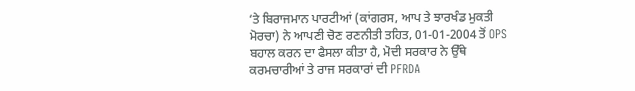‘ਤੇ ਬਿਰਾਜਮਾਨ ਪਾਰਟੀਆਂ (ਕਾਂਗਰਸ, ਆਪ ਤੇ ਝਾਰਖੰਡ ਮੁਕਤੀ ਮੋਰਚਾ) ਨੇ ਆਪਣੀ ਚੋਣ ਰਣਨੀਤੀ ਤਹਿਤ, 01-01-2004 ਤੋਂ OPS ਬਹਾਲ ਕਰਨ ਦਾ ਫੈਸਲਾ ਕੀਤਾ ਹੈ, ਮੋਦੀ ਸਰਕਾਰ ਨੇ ਉੱਥੇ ਕਰਮਚਾਰੀਆਂ ਤੇ ਰਾਜ ਸਰਕਾਰਾਂ ਦੀ PFRDA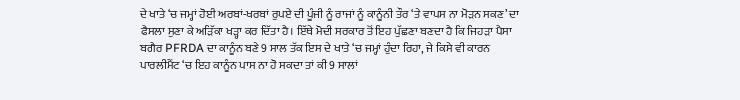ਦੇ ਖਾਤੇ ‘ਚ ਜਮ੍ਹਾਂ ਹੋਈ ਅਰਬਾਂ-ਖਰਬਾਂ ਰੁਪਏ ਦੀ ਪੂੰਜੀ ਨੂੰ ਰਾਜਾਂ ਨੂੰ ਕਾਨੂੰਨੀ ਤੌਰ ‘ਤੇ ਵਾਪਸ ਨਾ ਮੋੜਨ ਸਕਣ’ ਦਾ ਫੈਸਲਾ ਸੁਣਾ ਕੇ ਅੜਿੱਕਾ ਖੜ੍ਹਾ ਕਰ ਦਿੱਤਾ ਹੈ। ਇੱਥੇ ਮੋਦੀ ਸਰਕਾਰ ਤੋਂ ਇਹ ਪੁੱਛਣਾ ਬਣਦਾ ਹੈ ਕਿ ਜਿਹੜਾ ਪੈਸਾ ਬਗੈਰ PFRDA ਦਾ ਕਾਨੂੰਨ ਬਣੇ 9 ਸਾਲ ਤੱਕ ਇਸ ਦੇ ਖਾਤੇ ‘ਚ ਜਮ੍ਹਾਂ ਹੁੰਦਾ ਰਿਹਾ, ਜੇ ਕਿਸੇ ਵੀ ਕਾਰਨ ਪਾਰਲੀਮੈਂਟ ‘ਚ ਇਹ ਕਾਨੂੰਨ ਪਾਸ ਨਾ ਹੋ ਸਕਦਾ ਤਾਂ ਕੀ 9 ਸਾਲਾਂ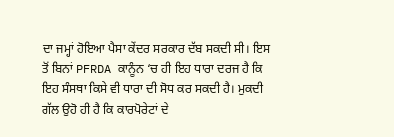ਦਾ ਜਮ੍ਹਾਂ ਹੋਇਆ ਪੈਸਾ ਕੇਂਦਰ ਸਰਕਾਰ ਦੱਬ ਸਕਦੀ ਸੀ। ਇਸ ਤੋਂ ਬਿਨਾਂ PFRDA ਕਾਨੂੰਨ ‘ਚ ਹੀ ਇਹ ਧਾਰਾ ਦਰਜ ਹੈ ਕਿ ਇਹ ਸੰਸਥਾ ਕਿਸੇ ਵੀ ਧਾਰਾ ਦੀ ਸੋਧ ਕਰ ਸਕਦੀ ਹੈ। ਮੁਕਦੀ ਗੱਲ ਉਹੋ ਹੀ ਹੈ ਕਿ ਕਾਰਪੋਰੇਟਾਂ ਦੇ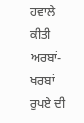ਹਵਾਲੇ ਕੀਤੀ ਅਰਬਾਂ-ਖਰਬਾਂ ਰੁਪਏ ਦੀ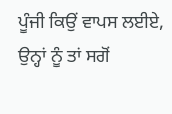ਪੂੰਜੀ ਕਿਉਂ ਵਾਪਸ ਲਈਏ, ਉਨ੍ਹਾਂ ਨੂੰ ਤਾਂ ਸਗੋਂ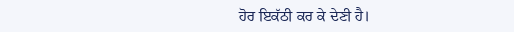ਹੋਰ ਇਕੱਠੀ ਕਰ ਕੇ ਦੇਣੀ ਹੈ।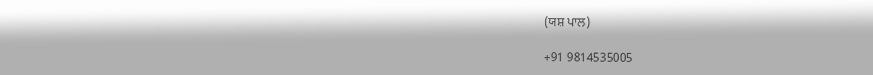(ਯਸ਼ ਪਾਲ)

+91 9814535005